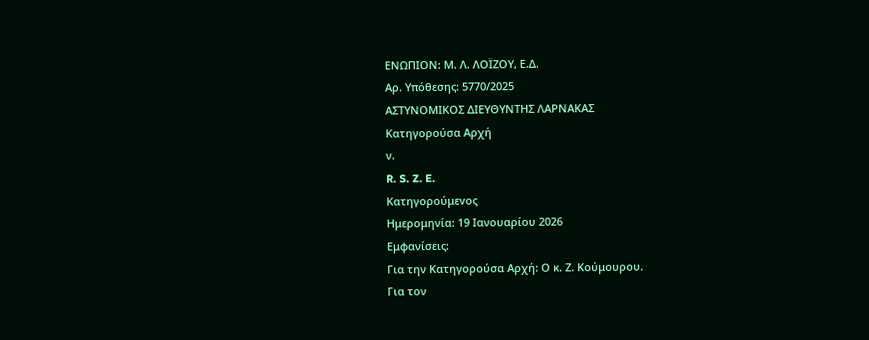ΕΝΩΠΙΟΝ: Μ. Λ. ΛΟΪΖΟΥ, Ε.Δ.
Αρ. Yπόθεσης: 5770/2025
ΑΣΤΥΝΟΜΙΚΟΣ ΔΙΕΥΘΥΝΤΗΣ ΛΑΡΝΑΚΑΣ
Κατηγορούσα Αρχή
ν.
R. S. Z. E.
Κατηγορούμεvος
Ημερομηνία: 19 Ιανουαρίου 2026
Εμφανίσεις:
Για την Κατηγορούσα Αρχή: Ο κ. Ζ. Κούμουρου.
Για τον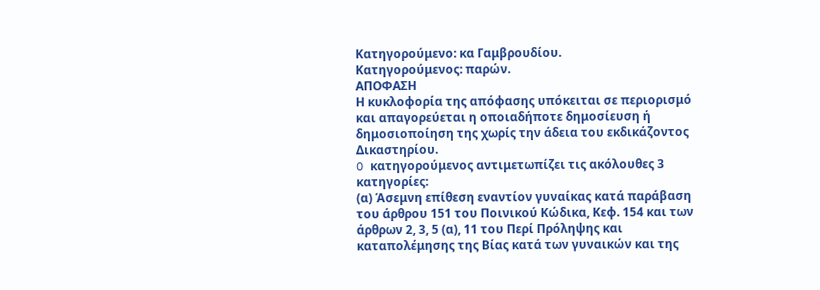Κατηγορούμενο: κα Γαμβρουδίου.
Κατηγορούμενος: παρών.
ΑΠΟΦΑΣΗ
Η κυκλοφορία της απόφασης υπόκειται σε περιορισμό και απαγορεύεται η οποιαδήποτε δημοσίευση ή δημοσιοποίηση της χωρίς την άδεια του εκδικάζοντος Δικαστηρίου.
O κατηγορούμενος αντιμετωπίζει τις ακόλουθες 3 κατηγορίες:
(α) Άσεμνη επίθεση εναντίον γυναίκας κατά παράβαση του άρθρου 151 του Ποινικού Κώδικα, Κεφ. 154 και των άρθρων 2, 3, 5 (α), 11 του Περί Πρόληψης και καταπολέμησης της Βίας κατά των γυναικών και της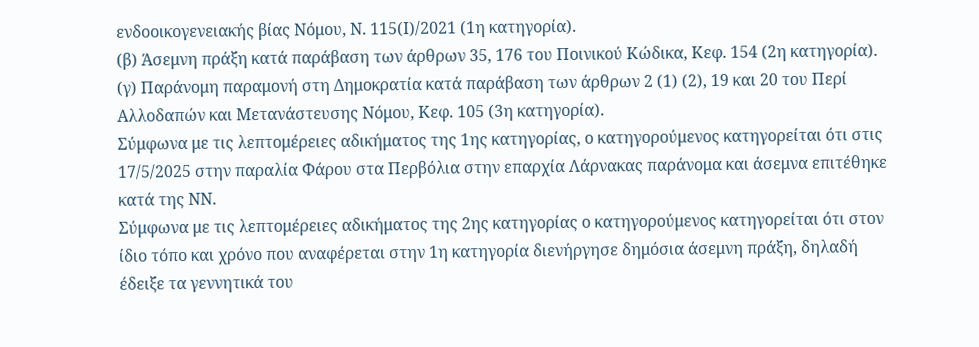ενδοοικογενειακής βίας Νόμου, Ν. 115(Ι)/2021 (1η κατηγορία).
(β) Άσεμνη πράξη κατά παράβαση των άρθρων 35, 176 του Ποινικού Κώδικα, Κεφ. 154 (2η κατηγορία).
(γ) Παράνομη παραμονή στη Δημοκρατία κατά παράβαση των άρθρων 2 (1) (2), 19 και 20 του Περί Αλλοδαπών και Μετανάστευσης Νόμου, Κεφ. 105 (3η κατηγορία).
Σύμφωνα με τις λεπτομέρειες αδικήματος της 1ης κατηγορίας, ο κατηγορούμενος κατηγορείται ότι στις 17/5/2025 στην παραλία Φάρου στα Περβόλια στην επαρχία Λάρνακας παράνομα και άσεμνα επιτέθηκε κατά της ΝΝ.
Σύμφωνα με τις λεπτομέρειες αδικήματος της 2ης κατηγορίας ο κατηγορούμενος κατηγορείται ότι στον ίδιο τόπο και χρόνο που αναφέρεται στην 1η κατηγορία διενήργησε δημόσια άσεμνη πράξη, δηλαδή έδειξε τα γεννητικά του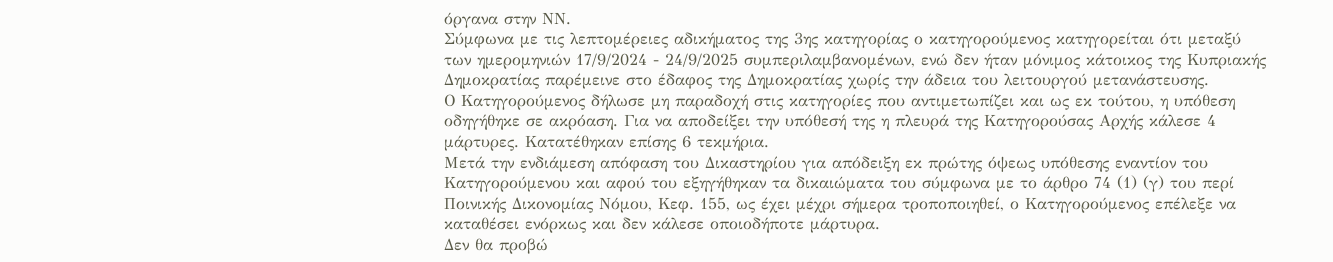όργανα στην ΝΝ.
Σύμφωνα με τις λεπτομέρειες αδικήματος της 3ης κατηγορίας ο κατηγορούμενος κατηγορείται ότι μεταξύ των ημερομηνιών 17/9/2024 - 24/9/2025 συμπεριλαμβανομένων, ενώ δεν ήταν μόνιμος κάτοικος της Κυπριακής Δημοκρατίας παρέμεινε στο έδαφος της Δημοκρατίας χωρίς την άδεια του λειτουργού μετανάστευσης.
Ο Κατηγορούμενος δήλωσε μη παραδοχή στις κατηγορίες που αντιμετωπίζει και ως εκ τούτου, η υπόθεση οδηγήθηκε σε ακρόαση. Για να αποδείξει την υπόθεσή της η πλευρά της Κατηγορούσας Αρχής κάλεσε 4 μάρτυρες. Κατατέθηκαν επίσης 6 τεκμήρια.
Μετά την ενδιάμεση απόφαση του Δικαστηρίου για απόδειξη εκ πρώτης όψεως υπόθεσης εναντίον του Κατηγορούμενου και αφού του εξηγήθηκαν τα δικαιώματα του σύμφωνα με το άρθρο 74 (1) (γ) του περί Ποινικής Δικονομίας Νόμου, Κεφ. 155, ως έχει μέχρι σήμερα τροποποιηθεί, ο Κατηγορούμενος επέλεξε να καταθέσει ενόρκως και δεν κάλεσε οποιοδήποτε μάρτυρα.
Δεν θα προβώ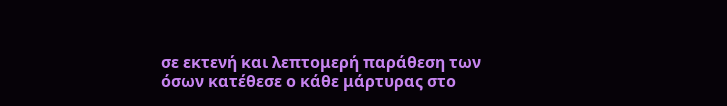σε εκτενή και λεπτομερή παράθεση των όσων κατέθεσε ο κάθε μάρτυρας στο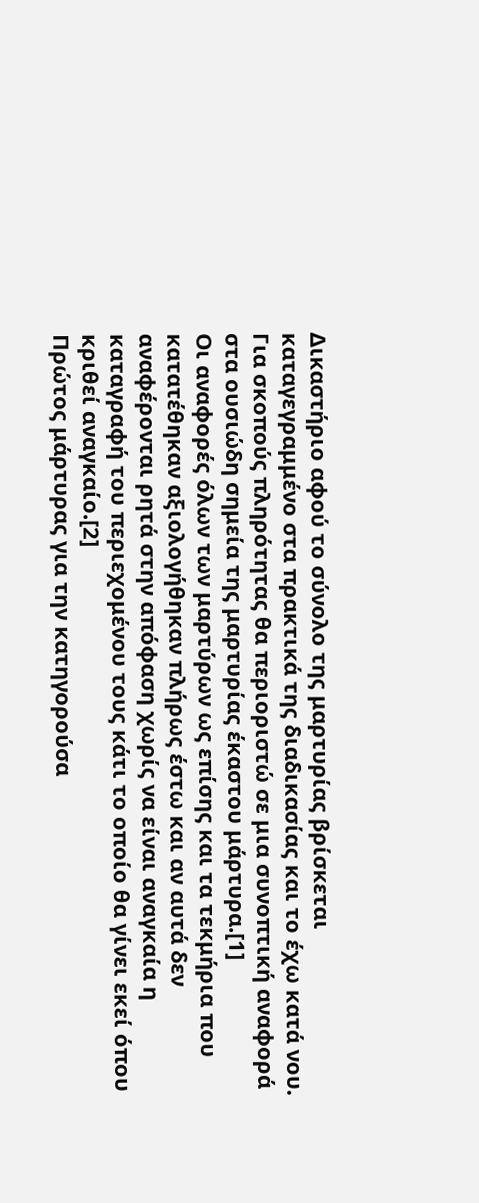Δικαστήριο αφού το σύνολο της μαρτυρίας βρίσκεται καταγεγραμμένο στα πρακτικά της διαδικασίας και το έχω κατά νου. Για σκοπούς πληρότητας θα περιοριστώ σε μια συνοπτική αναφορά στα ουσιώδη σημεία της μαρτυρίας έκαστου μάρτυρα.[1]
Οι αναφορές όλων των μαρτύρων ως επίσης και τα τεκμήρια που κατατέθηκαν αξιολογήθηκαν πλήρως έστω και αν αυτά δεν αναφέρονται ρητά στην απόφαση χωρίς να είναι αναγκαία η καταγραφή του περιεχομένου τους κάτι το οποίο θα γίνει εκεί όπου κριθεί αναγκαίο.[2]
Πρώτος μάρτυρας για την κατηγορούσα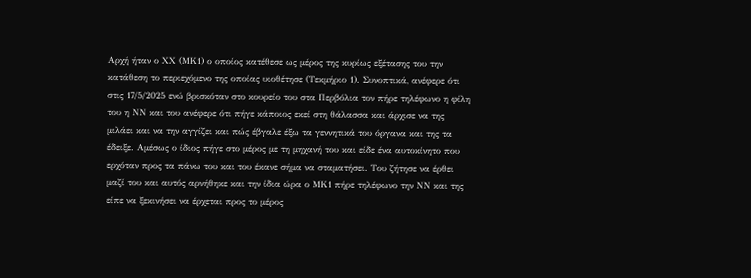Αρχή ήταν ο ΧΧ (ΜΚ1) ο οποίος κατέθεσε ως μέρος της κυρίως εξέτασης του την κατάθεση το περιεχόμενο της οποίας υιοθέτησε (Τεκμήριο 1). Συνοπτικά, ανέφερε ότι στις 17/5/2025 ενώ βρισκόταν στο κουρείο του στα Περβόλια τον πήρε τηλέφωνο η φίλη του η ΝΝ και του ανέφερε ότι πήγε κάποιος εκεί στη θάλασσα και άρχισε να της μιλάει και να την αγγίζει και πώς έβγαλε έξω τα γεννητικά του όργανα και της τα έδειξε. Αμέσως ο ίδιος πήγε στο μέρος με τη μηχανή του και είδε ένα αυτοκίνητο που ερχόταν προς τα πάνω του και του έκανε σήμα να σταματήσει. Του ζήτησε να έρθει μαζί του και αυτός αρνήθηκε και την ίδια ώρα ο ΜΚ1 πήρε τηλέφωνο την ΝΝ και της είπε να ξεκινήσει να έρχεται προς το μέρος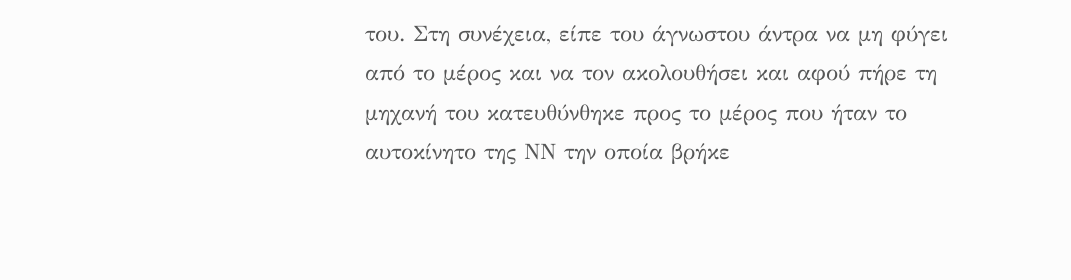του. Στη συνέχεια, είπε του άγνωστου άντρα να μη φύγει από το μέρος και να τον ακολουθήσει και αφού πήρε τη μηχανή του κατευθύνθηκε προς το μέρος που ήταν το αυτοκίνητο της ΝΝ την οποία βρήκε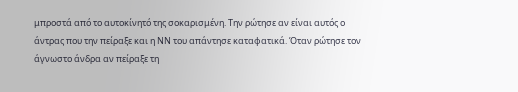μπροστά από το αυτοκίνητό της σοκαρισμένη. Την ρώτησε αν είναι αυτός ο άντρας που την πείραξε και η ΝΝ του απάντησε καταφατικά. Όταν ρώτησε τον άγνωστο άνδρα αν πείραξε τη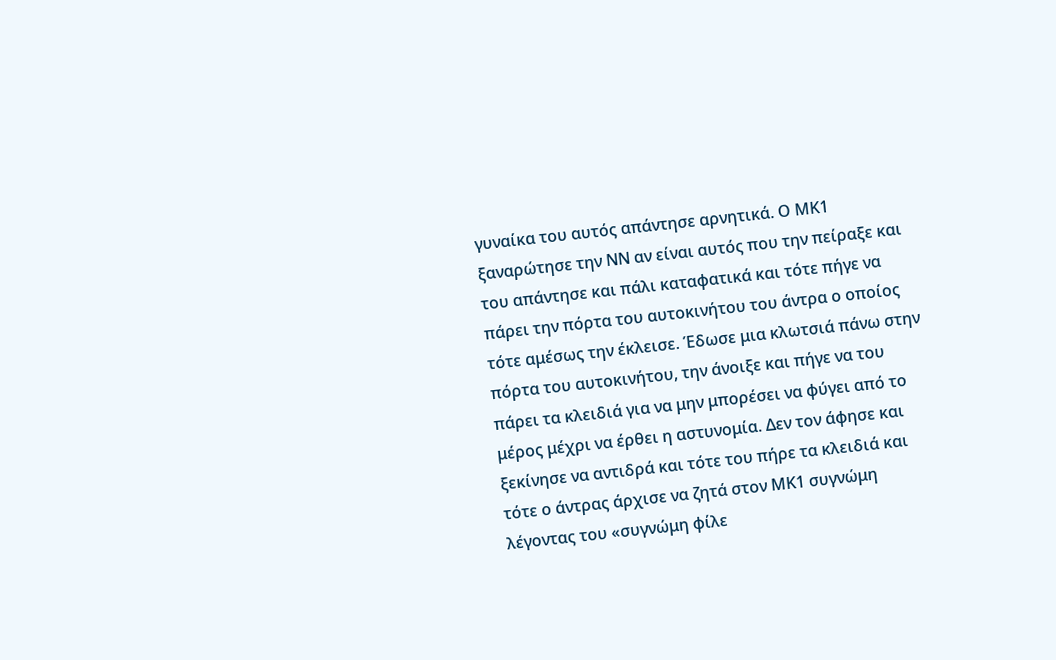γυναίκα του αυτός απάντησε αρνητικά. Ο ΜΚ1 ξαναρώτησε την ΝΝ αν είναι αυτός που την πείραξε και του απάντησε και πάλι καταφατικά και τότε πήγε να πάρει την πόρτα του αυτοκινήτου του άντρα ο οποίος τότε αμέσως την έκλεισε. Έδωσε μια κλωτσιά πάνω στην πόρτα του αυτοκινήτου, την άνοιξε και πήγε να του πάρει τα κλειδιά για να μην μπορέσει να φύγει από το μέρος μέχρι να έρθει η αστυνομία. Δεν τον άφησε και ξεκίνησε να αντιδρά και τότε του πήρε τα κλειδιά και τότε ο άντρας άρχισε να ζητά στον ΜΚ1 συγνώμη λέγοντας του «συγνώμη φίλε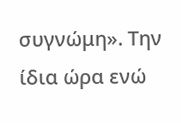συγνώμη». Την ίδια ώρα ενώ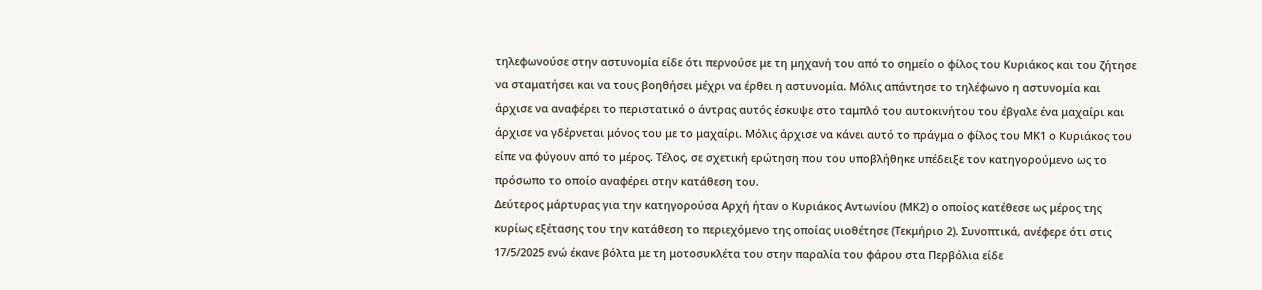τηλεφωνούσε στην αστυνομία είδε ότι περνούσε με τη μηχανή του από το σημείο ο φίλος του Κυριάκος και του ζήτησε να σταματήσει και να τους βοηθήσει μέχρι να έρθει η αστυνομία. Μόλις απάντησε το τηλέφωνο η αστυνομία και άρχισε να αναφέρει το περιστατικό ο άντρας αυτός έσκυψε στο ταμπλό του αυτοκινήτου του έβγαλε ένα μαχαίρι και άρχισε να γδέρνεται μόνος του με το μαχαίρι. Μόλις άρχισε να κάνει αυτό το πράγμα ο φίλος του ΜΚ1 ο Κυριάκος του είπε να φύγουν από το μέρος. Τέλος, σε σχετική ερώτηση που του υποβλήθηκε υπέδειξε τον κατηγορούμενο ως το πρόσωπο το οποίο αναφέρει στην κατάθεση του.
Δεύτερος μάρτυρας για την κατηγορούσα Αρχή ήταν ο Κυριάκος Αντωνίου (ΜΚ2) ο οποίος κατέθεσε ως μέρος της κυρίως εξέτασης του την κατάθεση το περιεχόμενο της οποίας υιοθέτησε (Τεκμήριο 2). Συνοπτικά, ανέφερε ότι στις 17/5/2025 ενώ έκανε βόλτα με τη μοτοσυκλέτα του στην παραλία του φάρου στα Περβόλια είδε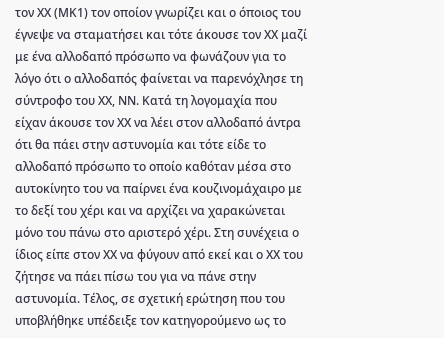τον ΧΧ (ΜΚ1) τον οποίον γνωρίζει και ο όποιος του έγνεψε να σταματήσει και τότε άκουσε τον ΧΧ μαζί με ένα αλλοδαπό πρόσωπο να φωνάζουν για το λόγο ότι ο αλλοδαπός φαίνεται να παρενόχλησε τη σύντροφο του ΧΧ, ΝΝ. Κατά τη λογομαχία που είχαν άκουσε τον ΧΧ να λέει στον αλλοδαπό άντρα ότι θα πάει στην αστυνομία και τότε είδε το αλλοδαπό πρόσωπο το οποίο καθόταν μέσα στο αυτοκίνητο του να παίρνει ένα κουζινομάχαιρο με το δεξί του χέρι και να αρχίζει να χαρακώνεται μόνο του πάνω στο αριστερό χέρι. Στη συνέχεια ο ίδιος είπε στον ΧΧ να φύγουν από εκεί και ο ΧΧ του ζήτησε να πάει πίσω του για να πάνε στην αστυνομία. Τέλος, σε σχετική ερώτηση που του υποβλήθηκε υπέδειξε τον κατηγορούμενο ως το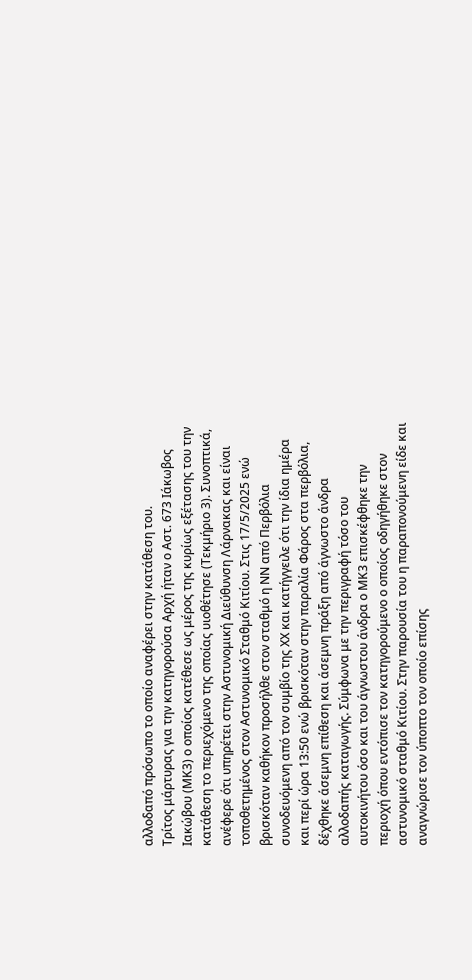αλλοδαπό πρόσωπο το οποίο αναφέρει στην κατάθεση του.
Τρίτος μάρτυρας για την κατηγορούσα Αρχή ήταν ο Αστ. 673 Ιάκωβος Ιακώβου (ΜΚ3) ο οποίος κατέθεσε ως μέρος της κυρίως εξέτασης του την κατάθεση το περιεχόμενο της οποίας υιοθέτησε (Τεκμήριο 3). Συνοπτικά, ανέφερε ότι υπηρέτει στην Αστυνομική Διεύθυνση Λάρνακας και είναι τοποθετημένος στον Αστυνομικό Σταθμό Κιτίου. Στις 17/5/2025 ενώ βρισκόταν καθήκον προσήλθε στον σταθμό η ΝΝ από Περβόλια συνοδευόμενη από τον συμβίο της ΧΧ και κατήγγειλε ότι την ίδια ημέρα και περί ώρα 13:50 ενώ βρισκόταν στην παραλία Φάρος στα περβόλια, δέχθηκε άσεμνη επίθεση και άσεμνη πράξη από άγνωστο άνδρα αλλοδαπής καταγωγής. Σύμφωνα με την περιγραφή τόσο του αυτοκινήτου όσο και του άγνωστου άνδρα ο ΜΚ3 επισκέφθηκε την περιοχή όπου εντόπισε τον κατηγορούμενο ο οποίος οδηγήθηκε στον αστυνομικό σταθμό Κιτίου. Στην παρουσία του η παραπονούμενη είδε και αναγνώρισε τον ύποπτο τον οποίο επίσης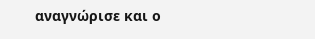αναγνώρισε και ο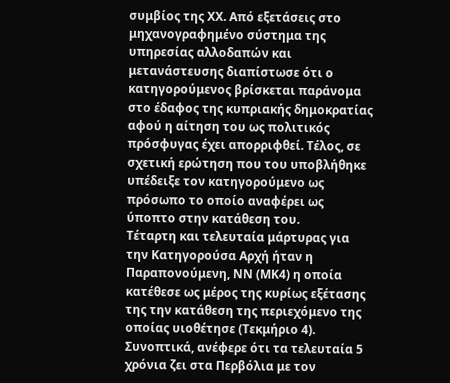συμβίος της ΧΧ. Από εξετάσεις στο μηχανογραφημένο σύστημα της υπηρεσίας αλλοδαπών και μετανάστευσης διαπίστωσε ότι ο κατηγορούμενος βρίσκεται παράνομα στο έδαφος της κυπριακής δημοκρατίας αφού η αίτηση του ως πολιτικός πρόσφυγας έχει απορριφθεί. Τέλος, σε σχετική ερώτηση που του υποβλήθηκε υπέδειξε τον κατηγορούμενο ως πρόσωπο το οποίο αναφέρει ως ύποπτο στην κατάθεση του.
Τέταρτη και τελευταία μάρτυρας για την Κατηγορούσα Αρχή ήταν η Παραπονούμενη, ΝΝ (ΜΚ4) η οποία κατέθεσε ως μέρος της κυρίως εξέτασης της την κατάθεση της περιεχόμενο της οποίας υιοθέτησε (Τεκμήριο 4). Συνοπτικά, ανέφερε ότι τα τελευταία 5 χρόνια ζει στα Περβόλια με τον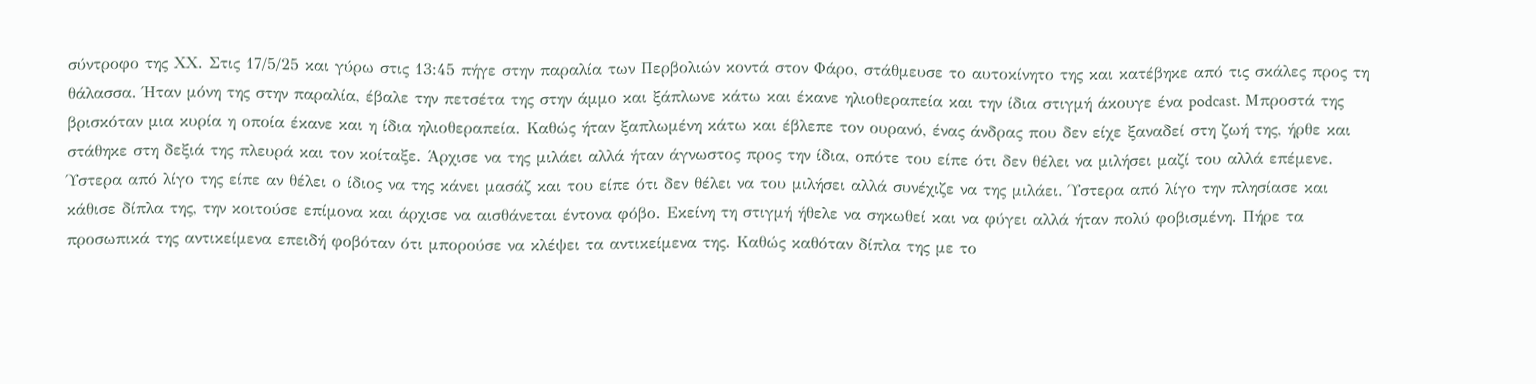σύντροφο της ΧΧ. Στις 17/5/25 και γύρω στις 13:45 πήγε στην παραλία των Περβολιών κοντά στον Φάρο, στάθμευσε το αυτοκίνητο της και κατέβηκε από τις σκάλες προς τη θάλασσα. Ήταν μόνη της στην παραλία, έβαλε την πετσέτα της στην άμμο και ξάπλωνε κάτω και έκανε ηλιοθεραπεία και την ίδια στιγμή άκουγε ένα podcast. Μπροστά της βρισκόταν μια κυρία η οποία έκανε και η ίδια ηλιοθεραπεία. Καθώς ήταν ξαπλωμένη κάτω και έβλεπε τον ουρανό, ένας άνδρας που δεν είχε ξαναδεί στη ζωή της, ήρθε και στάθηκε στη δεξιά της πλευρά και τον κοίταξε. Άρχισε να της μιλάει αλλά ήταν άγνωστος προς την ίδια, οπότε του είπε ότι δεν θέλει να μιλήσει μαζί του αλλά επέμενε. Ύστερα από λίγο της είπε αν θέλει ο ίδιος να της κάνει μασάζ και του είπε ότι δεν θέλει να του μιλήσει αλλά συνέχιζε να της μιλάει. Ύστερα από λίγο την πλησίασε και κάθισε δίπλα της, την κοιτούσε επίμονα και άρχισε να αισθάνεται έντονα φόβο. Εκείνη τη στιγμή ήθελε να σηκωθεί και να φύγει αλλά ήταν πολύ φοβισμένη. Πήρε τα προσωπικά της αντικείμενα επειδή φοβόταν ότι μπορούσε να κλέψει τα αντικείμενα της. Καθώς καθόταν δίπλα της με το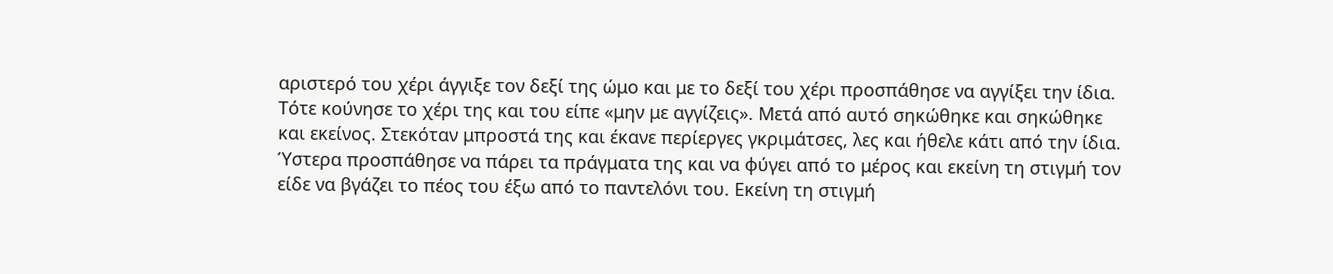αριστερό του χέρι άγγιξε τον δεξί της ώμο και με το δεξί του χέρι προσπάθησε να αγγίξει την ίδια. Τότε κούνησε το χέρι της και του είπε «μην με αγγίζεις». Μετά από αυτό σηκώθηκε και σηκώθηκε και εκείνος. Στεκόταν μπροστά της και έκανε περίεργες γκριμάτσες, λες και ήθελε κάτι από την ίδια. Ύστερα προσπάθησε να πάρει τα πράγματα της και να φύγει από το μέρος και εκείνη τη στιγμή τον είδε να βγάζει το πέος του έξω από το παντελόνι του. Εκείνη τη στιγμή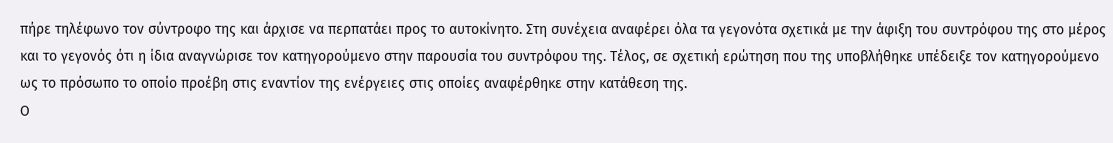πήρε τηλέφωνο τον σύντροφο της και άρχισε να περπατάει προς το αυτοκίνητο. Στη συνέχεια αναφέρει όλα τα γεγονότα σχετικά με την άφιξη του συντρόφου της στο μέρος και το γεγονός ότι η ίδια αναγνώρισε τον κατηγορούμενο στην παρουσία του συντρόφου της. Τέλος, σε σχετική ερώτηση που της υποβλήθηκε υπέδειξε τον κατηγορούμενο ως το πρόσωπο το οποίο προέβη στις εναντίον της ενέργειες στις οποίες αναφέρθηκε στην κατάθεση της.
Ο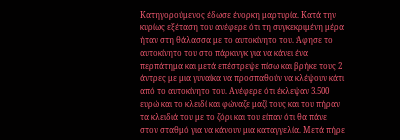Κατηγορούμενος έδωσε ένορκη μαρτυρία. Κατά την κυρίως εξέταση του ανέφερε ότι τη συγκεκριμένη μέρα ήταν στη θάλασσα με το αυτοκίνητο του. Άφησε το αυτοκίνητο του στο πάρκινγκ για να κάνει ένα περπάτημα και μετά επέστρεψε πίσω και βρήκε τους 2 άντρες με μια γυναίκα να προσπαθούν να κλέψουν κάτι από το αυτοκίνητο του. Ανέφερε ότι έκλεψαν 3.500 ευρώ και το κλειδί και φώναζε μαζί τους και του πήραν τα κλειδιά του με το ζόρι και του είπαν ότι θα πάνε στον σταθμό για να κάνουν μια καταγγελία. Μετά πήρε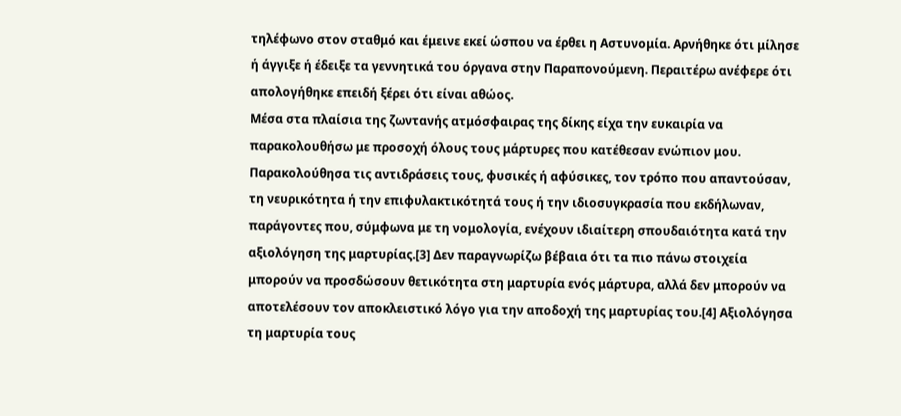τηλέφωνο στον σταθμό και έμεινε εκεί ώσπου να έρθει η Αστυνομία. Αρνήθηκε ότι μίλησε ή άγγιξε ή έδειξε τα γεννητικά του όργανα στην Παραπονούμενη. Περαιτέρω ανέφερε ότι απολογήθηκε επειδή ξέρει ότι είναι αθώος.
Μέσα στα πλαίσια της ζωντανής ατμόσφαιρας της δίκης είχα την ευκαιρία να παρακολουθήσω με προσοχή όλους τους μάρτυρες που κατέθεσαν ενώπιον μου. Παρακολούθησα τις αντιδράσεις τους, φυσικές ή αφύσικες, τον τρόπο που απαντούσαν, τη νευρικότητα ή την επιφυλακτικότητά τους ή την ιδιοσυγκρασία που εκδήλωναν, παράγοντες που, σύμφωνα με τη νομολογία, ενέχουν ιδιαίτερη σπουδαιότητα κατά την αξιολόγηση της μαρτυρίας.[3] Δεν παραγνωρίζω βέβαια ότι τα πιο πάνω στοιχεία μπορούν να προσδώσουν θετικότητα στη μαρτυρία ενός μάρτυρα, αλλά δεν μπορούν να αποτελέσουν τον αποκλειστικό λόγο για την αποδοχή της μαρτυρίας του.[4] Αξιολόγησα τη μαρτυρία τους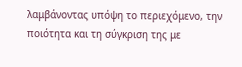λαμβάνοντας υπόψη το περιεχόμενο, την ποιότητα και τη σύγκριση της με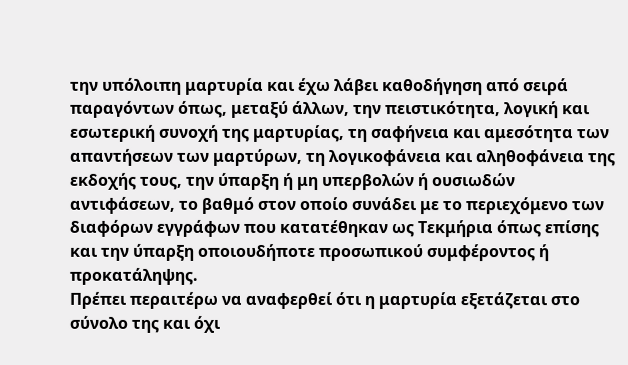την υπόλοιπη μαρτυρία και έχω λάβει καθοδήγηση από σειρά παραγόντων όπως, μεταξύ άλλων, την πειστικότητα, λογική και εσωτερική συνοχή της μαρτυρίας, τη σαφήνεια και αμεσότητα των απαντήσεων των μαρτύρων, τη λογικοφάνεια και αληθοφάνεια της εκδοχής τους, την ύπαρξη ή μη υπερβολών ή ουσιωδών αντιφάσεων, το βαθμό στον οποίο συνάδει με το περιεχόμενο των διαφόρων εγγράφων που κατατέθηκαν ως Τεκμήρια όπως επίσης και την ύπαρξη οποιουδήποτε προσωπικού συμφέροντος ή προκατάληψης.
Πρέπει περαιτέρω να αναφερθεί ότι η μαρτυρία εξετάζεται στο σύνολο της και όχι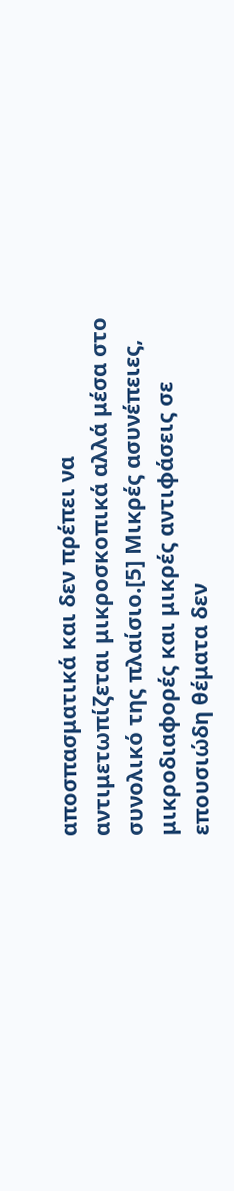αποσπασματικά και δεν πρέπει να αντιμετωπίζεται μικροσκοπικά αλλά μέσα στο συνολικό της πλαίσιο.[5] Μικρές ασυνέπειες, μικροδιαφορές και μικρές αντιφάσεις σε επουσιώδη θέματα δεν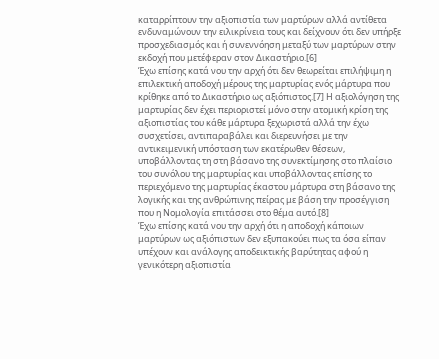καταρρίπτουν την αξιοπιστία των μαρτύρων αλλά αντίθετα ενδυναμώνουν την ειλικρίνεια τους και δείχνουν ότι δεν υπήρξε προσχεδιασμός και ή συνεννόηση μεταξύ των μαρτύρων στην εκδοχή που μετέφεραν στον Δικαστήριο.[6]
Έχω επίσης κατά νου την αρχή ότι δεν θεωρείται επιλήψιμη η επιλεκτική αποδοχή μέρους της μαρτυρίας ενός μάρτυρα που κρίθηκε από το Δικαστήριο ως αξιόπιστος.[7] Η αξιολόγηση της μαρτυρίας δεν έχει περιοριστεί μόνο στην ατομική κρίση της αξιοπιστίας του κάθε μάρτυρα ξεχωριστά αλλά την έχω συσχετίσει, αντιπαραβάλει και διερευνήσει με την αντικειμενική υπόσταση των εκατέρωθεν θέσεων, υποβάλλοντας τη στη βάσανο της συνεκτίμησης στο πλαίσιο του συνόλου της μαρτυρίας και υποβάλλοντας επίσης το περιεχόμενο της μαρτυρίας έκαστου μάρτυρα στη βάσανο της λογικής και της ανθρώπινης πείρας με βάση την προσέγγιση που η Νομολογία επιτάσσει στο θέμα αυτό.[8]
Έχω επίσης κατά νου την αρχή ότι η αποδοχή κάποιων μαρτύρων ως αξιόπιστων δεν εξυπακούει πως τα όσα είπαν υπέχουν και ανάλογης αποδεικτικής βαρύτητας αφού η γενικότερη αξιοπιστία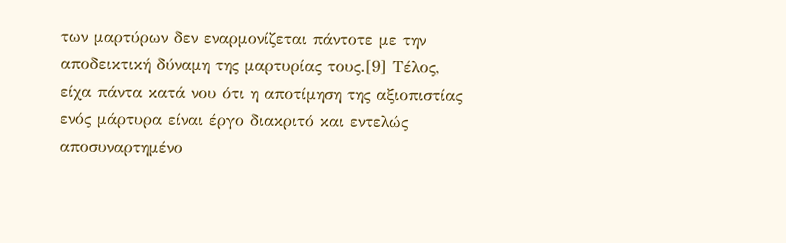των μαρτύρων δεν εναρμονίζεται πάντοτε με την αποδεικτική δύναμη της μαρτυρίας τους.[9] Τέλος, είχα πάντα κατά νου ότι η αποτίμηση της αξιοπιστίας ενός μάρτυρα είναι έργο διακριτό και εντελώς αποσυναρτημένο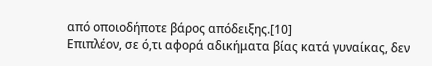από οποιοδήποτε βάρος απόδειξης.[10]
Επιπλέον, σε ό,τι αφορά αδικήματα βίας κατά γυναίκας, δεν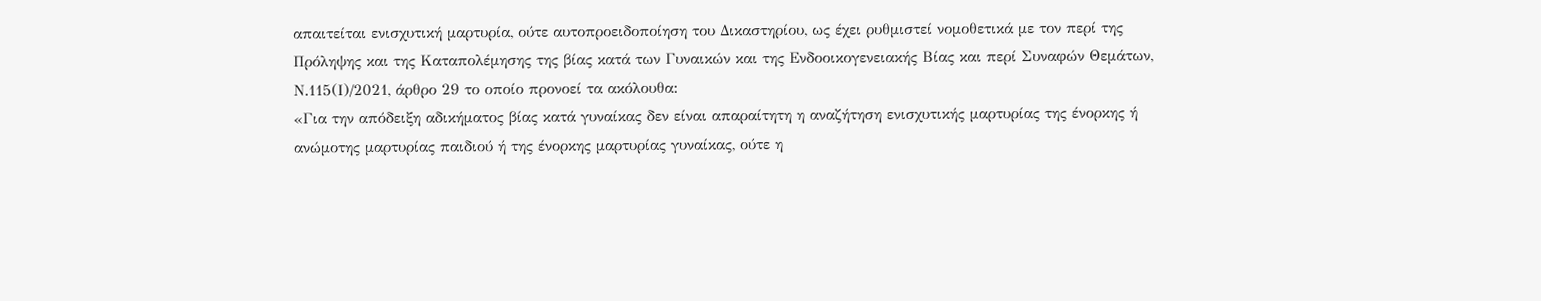απαιτείται ενισχυτική μαρτυρία, ούτε αυτοπροειδοποίηση του Δικαστηρίου, ως έχει ρυθμιστεί νομοθετικά με τον περί της Πρόληψης και της Καταπολέμησης της βίας κατά των Γυναικών και της Ενδοοικογενειακής Βίας και περί Συναφών Θεμάτων, Ν.115(Ι)/2021, άρθρο 29 το οποίο προνοεί τα ακόλουθα:
«Για την απόδειξη αδικήματος βίας κατά γυναίκας δεν είναι απαραίτητη η αναζήτηση ενισχυτικής μαρτυρίας της ένορκης ή ανώμοτης μαρτυρίας παιδιού ή της ένορκης μαρτυρίας γυναίκας, ούτε η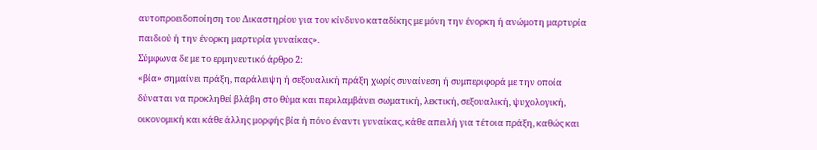αυτοπροειδοποίηση του Δικαστηρίου για τον κίνδυνο καταδίκης με μόνη την ένορκη ή ανώμοτη μαρτυρία παιδιού ή την ένορκη μαρτυρία γυναίκας».
Σύμφωνα δε με το ερμηνευτικό άρθρο 2:
«βία» σημαίνει πράξη, παράλειψη ή σεξουαλική πράξη χωρίς συναίνεση ή συμπεριφορά με την οποία δύναται να προκληθεί βλάβη στο θύμα και περιλαμβάνει σωματική, λεκτική, σεξουαλική, ψυχολογική, οικονομική και κάθε άλλης μορφής βία ή πόνο έναντι γυναίκας, κάθε απειλή για τέτοια πράξη, καθώς και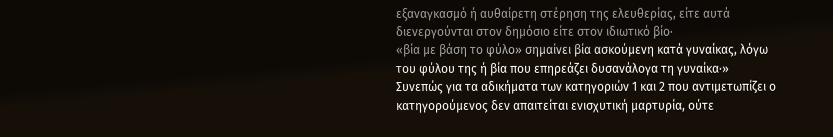εξαναγκασμό ή αυθαίρετη στέρηση της ελευθερίας, είτε αυτά διενεργούνται στον δημόσιο είτε στον ιδιωτικό βίο·
«βία με βάση το φύλο» σημαίνει βία ασκούμενη κατά γυναίκας, λόγω του φύλου της ή βία που επηρεάζει δυσανάλογα τη γυναίκα·»
Συνεπώς για τα αδικήματα των κατηγοριών 1 και 2 που αντιμετωπίζει ο κατηγορούμενος δεν απαιτείται ενισχυτική μαρτυρία, ούτε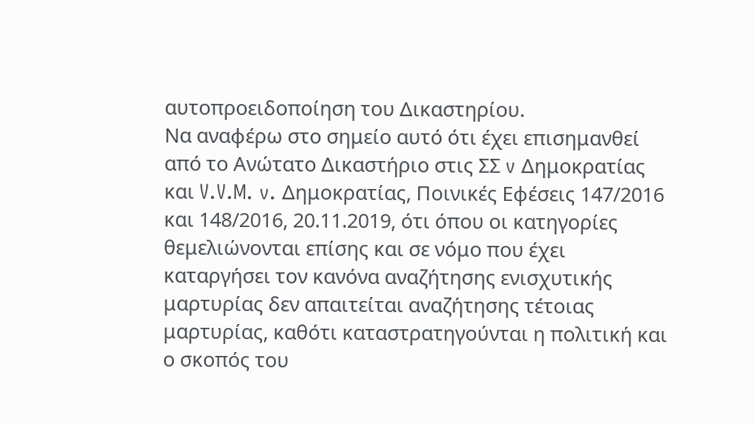αυτοπροειδοποίηση του Δικαστηρίου.
Να αναφέρω στο σημείο αυτό ότι έχει επισημανθεί από το Ανώτατο Δικαστήριο στις ΣΣ v Δημοκρατίας και V.V.M. v. Δημοκρατίας, Ποινικές Εφέσεις 147/2016 και 148/2016, 20.11.2019, ότι όπου οι κατηγορίες θεμελιώνονται επίσης και σε νόμο που έχει καταργήσει τον κανόνα αναζήτησης ενισχυτικής μαρτυρίας δεν απαιτείται αναζήτησης τέτοιας μαρτυρίας, καθότι καταστρατηγούνται η πολιτική και ο σκοπός του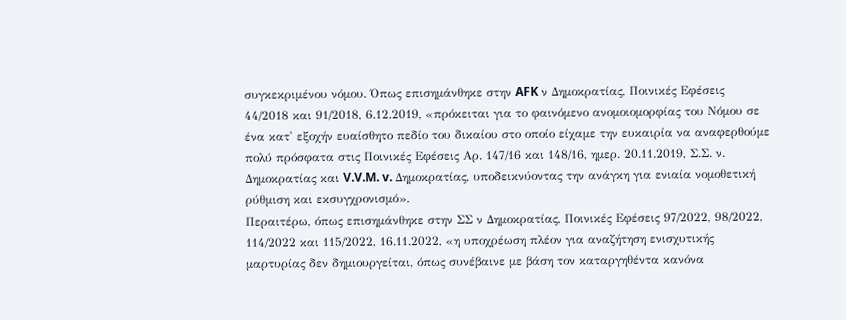συγκεκριμένου νόμου. Όπως επισημάνθηκε στην AFK ν Δημοκρατίας, Ποινικές Εφέσεις 44/2018 και 91/2018, 6.12.2019, «πρόκειται για το φαινόμενο ανομοιομορφίας του Νόμου σε ένα κατ' εξοχήν ευαίσθητο πεδίο του δικαίου στο οποίο είχαμε την ευκαιρία να αναφερθούμε πολύ πρόσφατα στις Ποινικές Εφέσεις Αρ. 147/16 και 148/16, ημερ. 20.11.2019, Σ.Σ. ν. Δημοκρατίας και V.V.M. v. Δημοκρατίας, υποδεικνύοντας την ανάγκη για ενιαία νομοθετική ρύθμιση και εκσυγχρονισμό».
Περαιτέρω, όπως επισημάνθηκε στην ΣΣ ν Δημοκρατίας, Ποινικές Εφέσεις 97/2022, 98/2022, 114/2022 και 115/2022, 16.11.2022, «η υποχρέωση πλέον για αναζήτηση ενισχυτικής μαρτυρίας δεν δημιουργείται, όπως συνέβαινε με βάση τον καταργηθέντα κανόνα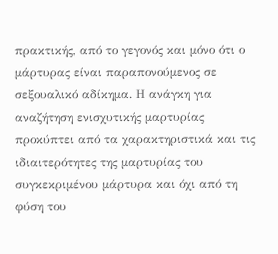πρακτικής, από το γεγονός και μόνο ότι ο μάρτυρας είναι παραπονούμενος σε σεξουαλικό αδίκημα. Η ανάγκη για αναζήτηση ενισχυτικής μαρτυρίας προκύπτει από τα χαρακτηριστικά και τις ιδιαιτερότητες της μαρτυρίας του συγκεκριμένου μάρτυρα και όχι από τη φύση του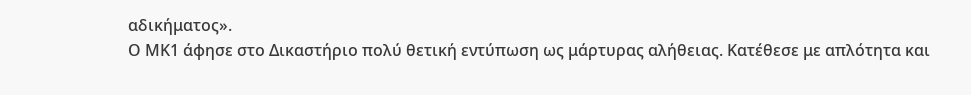αδικήματος».
Ο ΜΚ1 άφησε στο Δικαστήριο πολύ θετική εντύπωση ως μάρτυρας αλήθειας. Κατέθεσε με απλότητα και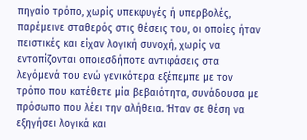πηγαίο τρόπο, χωρίς υπεκφυγές ή υπερβολές, παρέμεινε σταθερός στις θέσεις του, οι οποίες ήταν πειστικές και είχαν λογική συνοχή, χωρίς να εντοπίζονται οποιεσδήποτε αντιφάσεις στα λεγόμενά του ενώ γενικότερα εξέπεμπε με τον τρόπο που κατέθετε μία βεβαιότητα, συνάδουσα με πρόσωπο που λέει την αλήθεια. Ήταν σε θέση να εξηγήσει λογικά και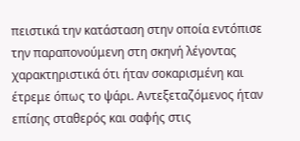πειστικά την κατάσταση στην οποία εντόπισε την παραπονούμενη στη σκηνή λέγοντας χαρακτηριστικά ότι ήταν σοκαρισμένη και έτρεμε όπως το ψάρι. Αντεξεταζόμενος ήταν επίσης σταθερός και σαφής στις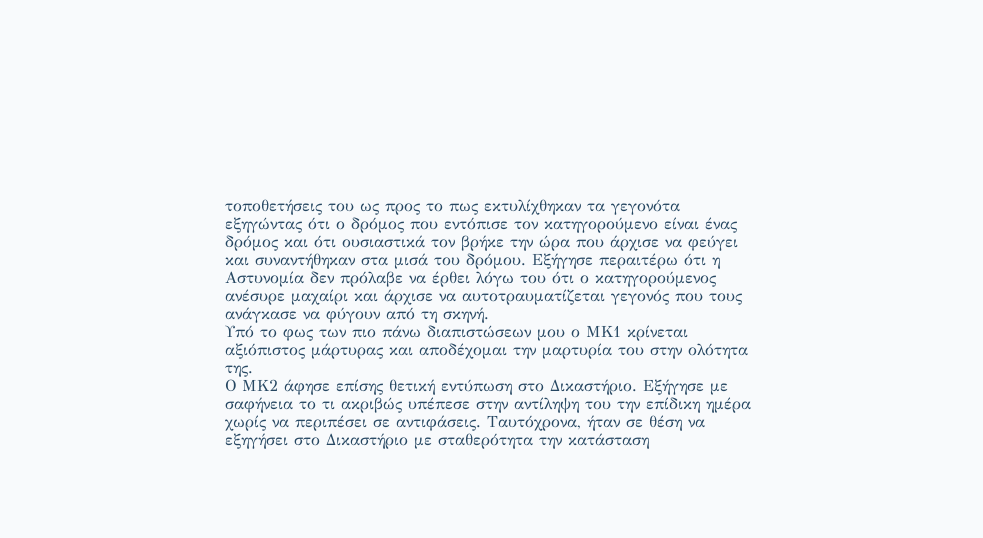τοποθετήσεις του ως προς το πως εκτυλίχθηκαν τα γεγονότα εξηγώντας ότι ο δρόμος που εντόπισε τον κατηγορούμενο είναι ένας δρόμος και ότι ουσιαστικά τον βρήκε την ώρα που άρχισε να φεύγει και συναντήθηκαν στα μισά του δρόμου. Εξήγησε περαιτέρω ότι η Αστυνομία δεν πρόλαβε να έρθει λόγω του ότι ο κατηγορούμενος ανέσυρε μαχαίρι και άρχισε να αυτοτραυματίζεται γεγονός που τους ανάγκασε να φύγουν από τη σκηνή.
Υπό το φως των πιο πάνω διαπιστώσεων μου ο ΜΚ1 κρίνεται αξιόπιστος μάρτυρας και αποδέχομαι την μαρτυρία του στην ολότητα της.
Ο ΜΚ2 άφησε επίσης θετική εντύπωση στο Δικαστήριο. Εξήγησε με σαφήνεια το τι ακριβώς υπέπεσε στην αντίληψη του την επίδικη ημέρα χωρίς να περιπέσει σε αντιφάσεις. Ταυτόχρονα, ήταν σε θέση να εξηγήσει στο Δικαστήριο με σταθερότητα την κατάσταση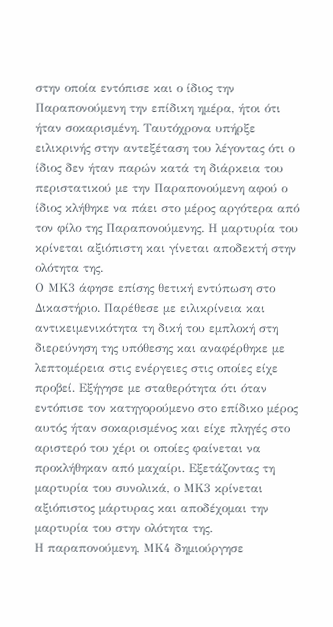στην οποία εντόπισε και ο ίδιος την Παραπονούμενη την επίδικη ημέρα, ήτοι ότι ήταν σοκαρισμένη. Ταυτόχρονα υπήρξε ειλικρινής στην αντεξέταση του λέγοντας ότι ο ίδιος δεν ήταν παρών κατά τη διάρκεια του περιστατικού με την Παραπονούμενη αφού ο ίδιος κλήθηκε να πάει στο μέρος αργότερα από τον φίλο της Παραπονούμενης. Η μαρτυρία του κρίνεται αξιόπιστη και γίνεται αποδεκτή στην ολότητα της.
Ο ΜΚ3 άφησε επίσης θετική εντύπωση στο Δικαστήριο. Παρέθεσε με ειλικρίνεια και αντικειμενικότητα τη δική του εμπλοκή στη διερεύνηση της υπόθεσης και αναφέρθηκε με λεπτομέρεια στις ενέργειες στις οποίες είχε προβεί. Εξήγησε με σταθερότητα ότι όταν εντόπισε τον κατηγορούμενο στο επίδικο μέρος αυτός ήταν σοκαρισμένος και είχε πληγές στο αριστερό του χέρι οι οποίες φαίνεται να προκλήθηκαν από μαχαίρι. Εξετάζοντας τη μαρτυρία του συνολικά, ο ΜΚ3 κρίνεται αξιόπιστος μάρτυρας και αποδέχομαι την μαρτυρία του στην ολότητα της.
Η παραπονούμενη, ΜΚ4 δημιούργησε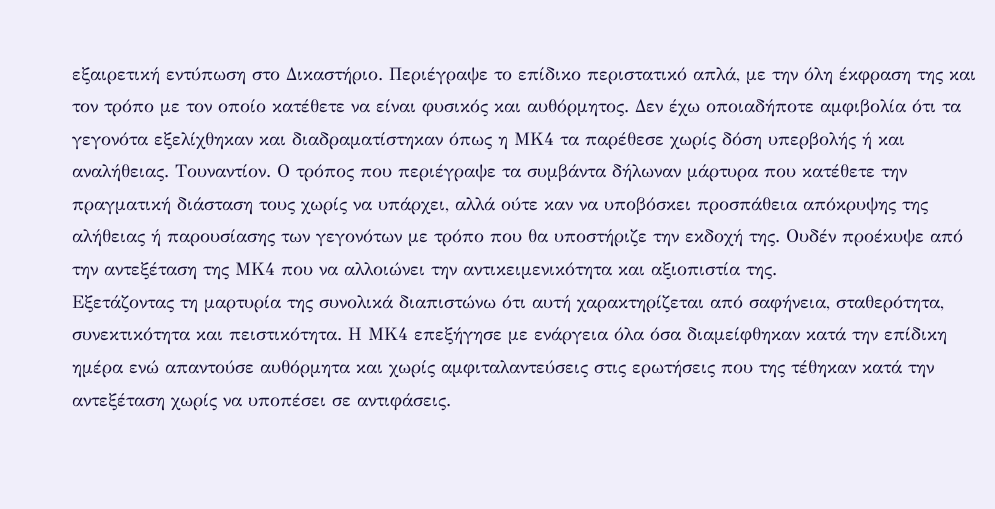εξαιρετική εντύπωση στο Δικαστήριο. Περιέγραψε το επίδικο περιστατικό απλά, με την όλη έκφραση της και τον τρόπο με τον οποίο κατέθετε να είναι φυσικός και αυθόρμητος. Δεν έχω οποιαδήποτε αμφιβολία ότι τα γεγονότα εξελίχθηκαν και διαδραματίστηκαν όπως η ΜΚ4 τα παρέθεσε χωρίς δόση υπερβολής ή και αναλήθειας. Τουναντίον. Ο τρόπος που περιέγραψε τα συμβάντα δήλωναν μάρτυρα που κατέθετε την πραγματική διάσταση τους χωρίς να υπάρχει, αλλά ούτε καν να υποβόσκει προσπάθεια απόκρυψης της αλήθειας ή παρουσίασης των γεγονότων με τρόπο που θα υποστήριζε την εκδοχή της. Ουδέν προέκυψε από την αντεξέταση της ΜΚ4 που να αλλοιώνει την αντικειμενικότητα και αξιοπιστία της.
Εξετάζοντας τη μαρτυρία της συνολικά διαπιστώνω ότι αυτή χαρακτηρίζεται από σαφήνεια, σταθερότητα, συνεκτικότητα και πειστικότητα. Η ΜΚ4 επεξήγησε με ενάργεια όλα όσα διαμείφθηκαν κατά την επίδικη ημέρα ενώ απαντούσε αυθόρμητα και χωρίς αμφιταλαντεύσεις στις ερωτήσεις που της τέθηκαν κατά την αντεξέταση χωρίς να υποπέσει σε αντιφάσεις.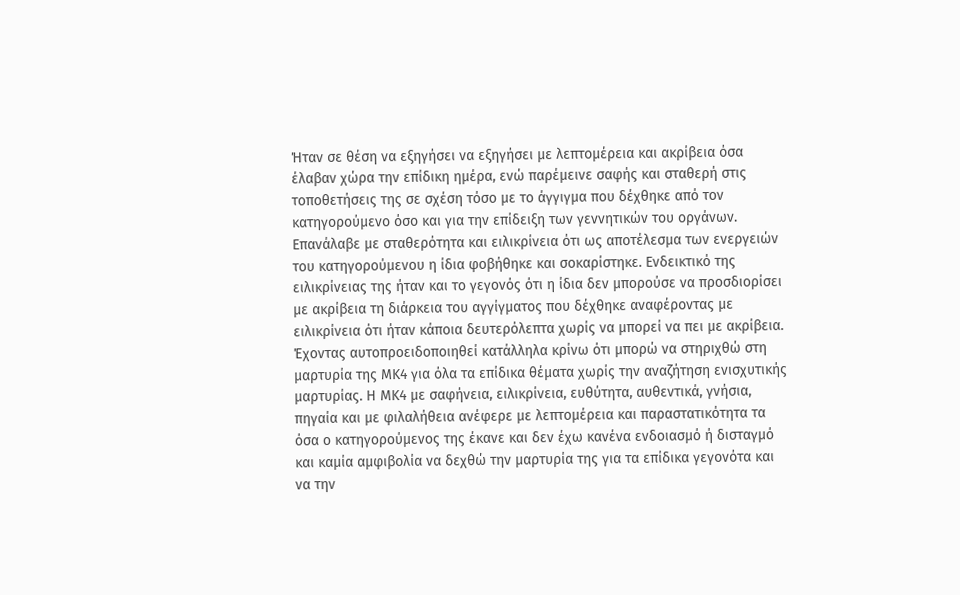Ήταν σε θέση να εξηγήσει να εξηγήσει με λεπτομέρεια και ακρίβεια όσα έλαβαν χώρα την επίδικη ημέρα, ενώ παρέμεινε σαφής και σταθερή στις τοποθετήσεις της σε σχέση τόσο με το άγγιγμα που δέχθηκε από τον κατηγορούμενο όσο και για την επίδειξη των γεννητικών του οργάνων. Επανάλαβε με σταθερότητα και ειλικρίνεια ότι ως αποτέλεσμα των ενεργειών του κατηγορούμενου η ίδια φοβήθηκε και σοκαρίστηκε. Ενδεικτικό της ειλικρίνειας της ήταν και το γεγονός ότι η ίδια δεν μπορούσε να προσδιορίσει με ακρίβεια τη διάρκεια του αγγίγματος που δέχθηκε αναφέροντας με ειλικρίνεια ότι ήταν κάποια δευτερόλεπτα χωρίς να μπορεί να πει με ακρίβεια.
Έχοντας αυτοπροειδοποιηθεί κατάλληλα κρίνω ότι μπορώ να στηριχθώ στη μαρτυρία της ΜΚ4 για όλα τα επίδικα θέματα χωρίς την αναζήτηση ενισχυτικής μαρτυρίας. Η ΜΚ4 με σαφήνεια, ειλικρίνεια, ευθύτητα, αυθεντικά, γνήσια, πηγαία και με φιλαλήθεια ανέφερε με λεπτομέρεια και παραστατικότητα τα όσα ο κατηγορούμενος της έκανε και δεν έχω κανένα ενδοιασμό ή δισταγμό και καμία αμφιβολία να δεχθώ την μαρτυρία της για τα επίδικα γεγονότα και να την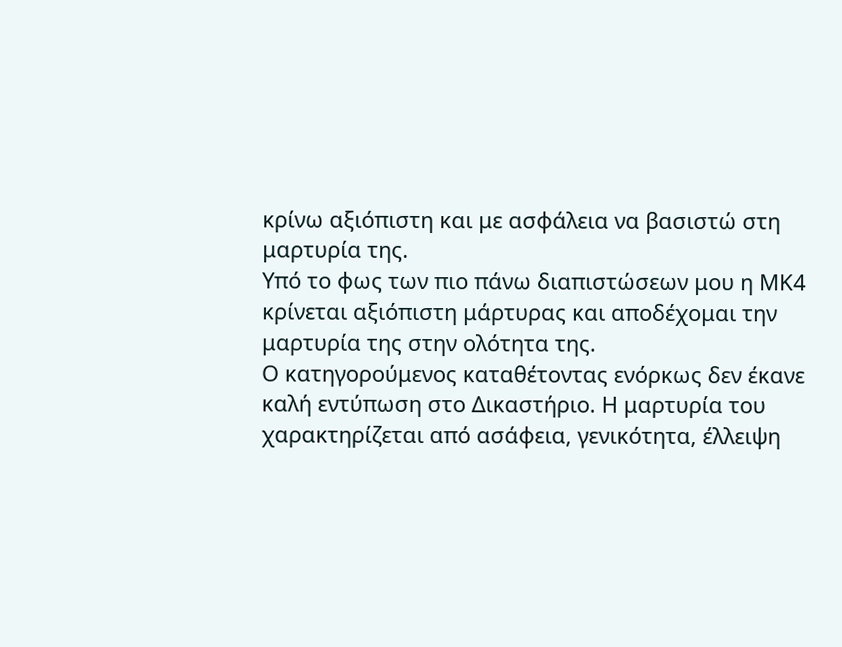κρίνω αξιόπιστη και με ασφάλεια να βασιστώ στη μαρτυρία της.
Υπό το φως των πιο πάνω διαπιστώσεων μου η ΜΚ4 κρίνεται αξιόπιστη μάρτυρας και αποδέχομαι την μαρτυρία της στην ολότητα της.
Ο κατηγορούμενος καταθέτοντας ενόρκως δεν έκανε καλή εντύπωση στο Δικαστήριο. Η μαρτυρία του χαρακτηρίζεται από ασάφεια, γενικότητα, έλλειψη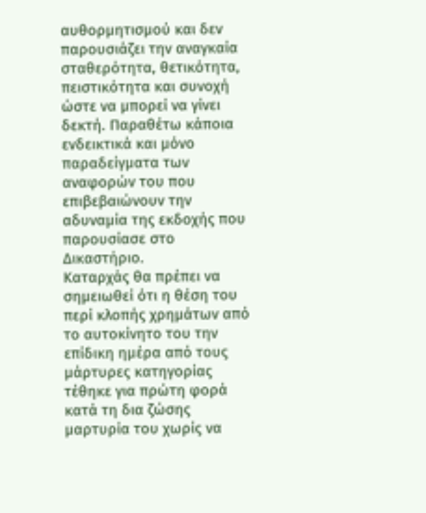αυθορμητισμού και δεν παρουσιάζει την αναγκαία σταθερότητα, θετικότητα, πειστικότητα και συνοχή ώστε να μπορεί να γίνει δεκτή. Παραθέτω κάποια ενδεικτικά και μόνο παραδείγματα των αναφορών του που επιβεβαιώνουν την αδυναμία της εκδοχής που παρουσίασε στο Δικαστήριο.
Καταρχάς θα πρέπει να σημειωθεί ότι η θέση του περί κλοπής χρημάτων από το αυτοκίνητο του την επίδικη ημέρα από τους μάρτυρες κατηγορίας τέθηκε για πρώτη φορά κατά τη δια ζώσης μαρτυρία του χωρίς να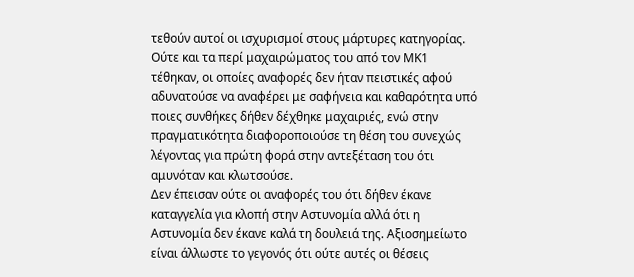τεθούν αυτοί οι ισχυρισμοί στους μάρτυρες κατηγορίας. Ούτε και τα περί μαχαιρώματος του από τον ΜΚ1 τέθηκαν, οι οποίες αναφορές δεν ήταν πειστικές αφού αδυνατούσε να αναφέρει με σαφήνεια και καθαρότητα υπό ποιες συνθήκες δήθεν δέχθηκε μαχαιριές, ενώ στην πραγματικότητα διαφοροποιούσε τη θέση του συνεχώς λέγοντας για πρώτη φορά στην αντεξέταση του ότι αμυνόταν και κλωτσούσε.
Δεν έπεισαν ούτε οι αναφορές του ότι δήθεν έκανε καταγγελία για κλοπή στην Αστυνομία αλλά ότι η Αστυνομία δεν έκανε καλά τη δουλειά της. Αξιοσημείωτο είναι άλλωστε το γεγονός ότι ούτε αυτές οι θέσεις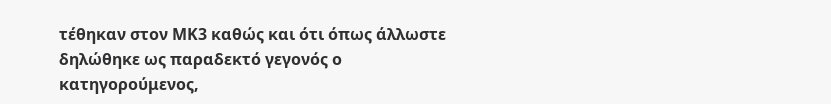τέθηκαν στον ΜΚ3 καθώς και ότι όπως άλλωστε δηλώθηκε ως παραδεκτό γεγονός ο κατηγορούμενος,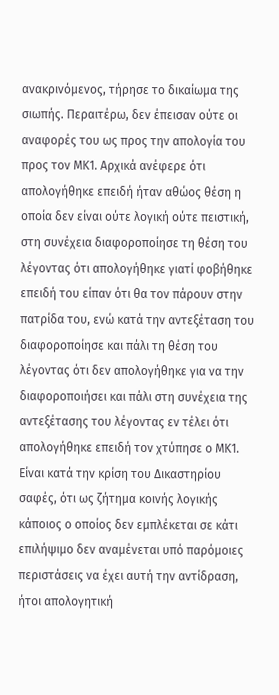ανακρινόμενος, τήρησε το δικαίωμα της σιωπής. Περαιτέρω, δεν έπεισαν ούτε οι αναφορές του ως προς την απολογία του προς τον ΜΚ1. Αρχικά ανέφερε ότι απολογήθηκε επειδή ήταν αθώος θέση η οποία δεν είναι ούτε λογική ούτε πειστική, στη συνέχεια διαφοροποίησε τη θέση του λέγοντας ότι απολογήθηκε γιατί φοβήθηκε επειδή του είπαν ότι θα τον πάρουν στην πατρίδα του, ενώ κατά την αντεξέταση του διαφοροποίησε και πάλι τη θέση του λέγοντας ότι δεν απολογήθηκε για να την διαφοροποιήσει και πάλι στη συνέχεια της αντεξέτασης του λέγοντας εν τέλει ότι απολογήθηκε επειδή τον χτύπησε ο ΜΚ1.
Είναι κατά την κρίση του Δικαστηρίου σαφές, ότι ως ζήτημα κοινής λογικής κάποιος ο οποίος δεν εμπλέκεται σε κάτι επιλήψιμο δεν αναμένεται υπό παρόμοιες περιστάσεις να έχει αυτή την αντίδραση, ήτοι απολογητική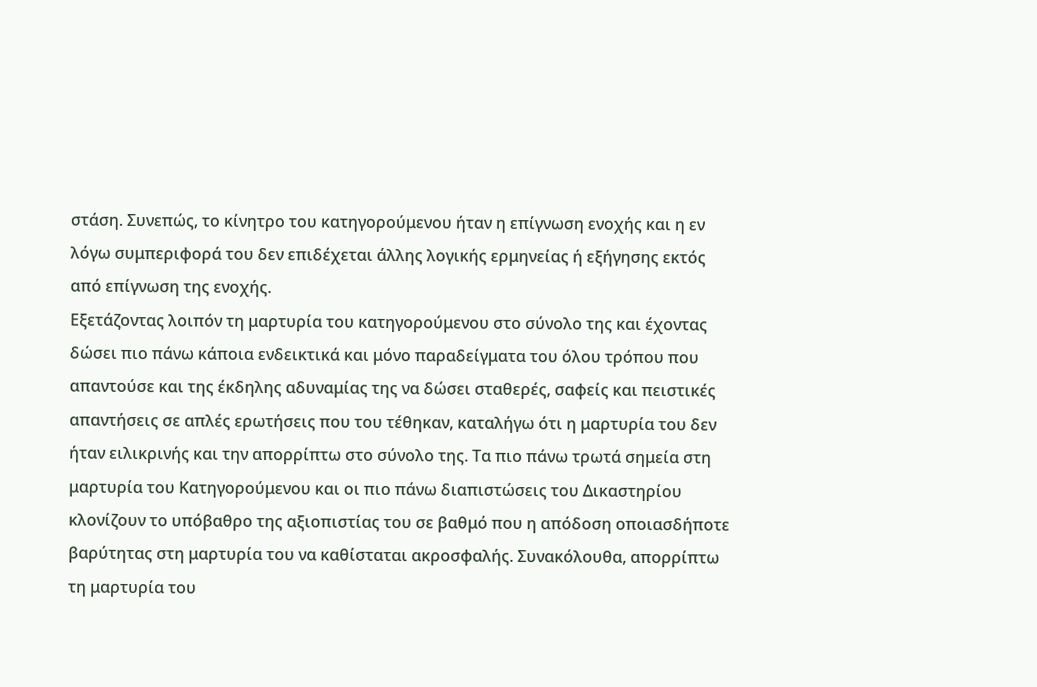στάση. Συνεπώς, το κίνητρο του κατηγορούμενου ήταν η επίγνωση ενοχής και η εν λόγω συμπεριφορά του δεν επιδέχεται άλλης λογικής ερμηνείας ή εξήγησης εκτός από επίγνωση της ενοχής.
Εξετάζοντας λοιπόν τη μαρτυρία του κατηγορούμενου στο σύνολο της και έχοντας δώσει πιο πάνω κάποια ενδεικτικά και μόνο παραδείγματα του όλου τρόπου που απαντούσε και της έκδηλης αδυναμίας της να δώσει σταθερές, σαφείς και πειστικές απαντήσεις σε απλές ερωτήσεις που του τέθηκαν, καταλήγω ότι η μαρτυρία του δεν ήταν ειλικρινής και την απορρίπτω στο σύνολο της. Τα πιο πάνω τρωτά σημεία στη μαρτυρία του Κατηγορούμενου και οι πιο πάνω διαπιστώσεις του Δικαστηρίου κλονίζουν το υπόβαθρο της αξιοπιστίας του σε βαθμό που η απόδοση οποιασδήποτε βαρύτητας στη μαρτυρία του να καθίσταται ακροσφαλής. Συνακόλουθα, απορρίπτω τη μαρτυρία του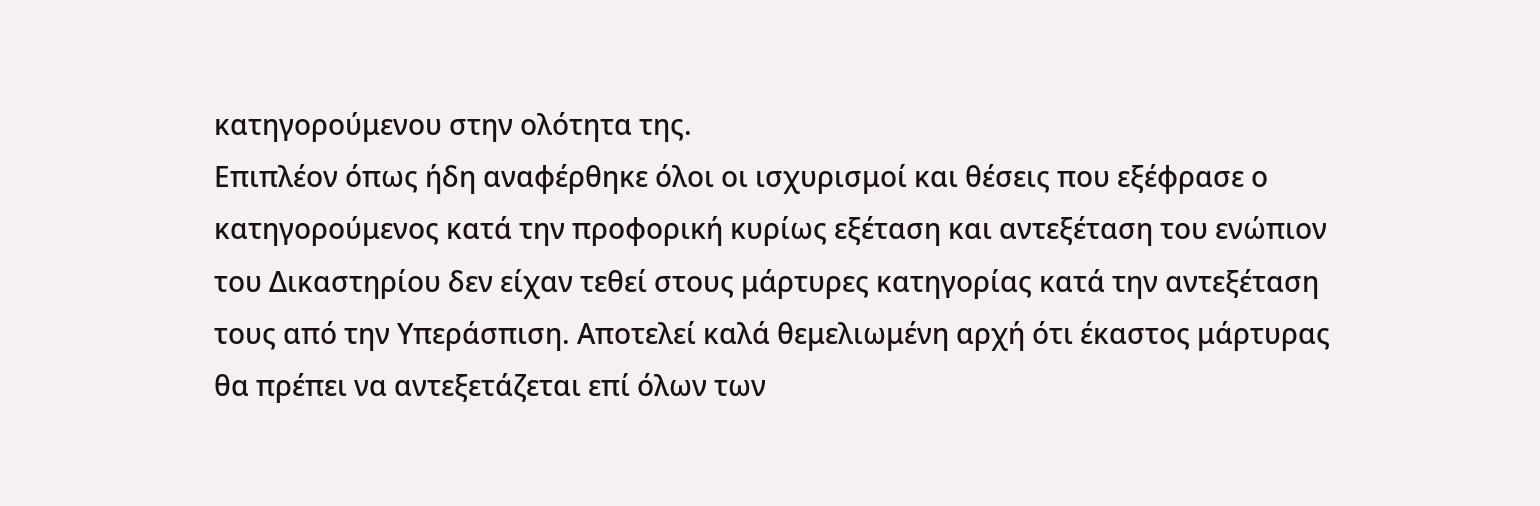κατηγορούμενου στην ολότητα της.
Επιπλέον όπως ήδη αναφέρθηκε όλοι οι ισχυρισμοί και θέσεις που εξέφρασε ο κατηγορούμενος κατά την προφορική κυρίως εξέταση και αντεξέταση του ενώπιον του Δικαστηρίου δεν είχαν τεθεί στους μάρτυρες κατηγορίας κατά την αντεξέταση τους από την Υπεράσπιση. Αποτελεί καλά θεμελιωμένη αρχή ότι έκαστος μάρτυρας θα πρέπει να αντεξετάζεται επί όλων των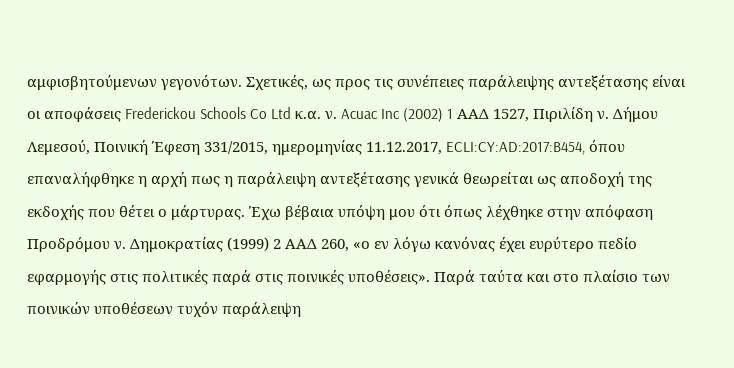αμφισβητούμενων γεγονότων. Σχετικές, ως προς τις συνέπειες παράλειψης αντεξέτασης είναι οι αποφάσεις Frederickou Schools Co Ltd κ.α. ν. Acuac Inc (2002) 1 ΑΑΔ 1527, Πιριλίδη ν. Δήμου Λεμεσού, Ποινική Έφεση 331/2015, ημερομηνίας 11.12.2017, ECLI:CY:AD:2017:B454, όπου επαναλήφθηκε η αρχή πως η παράλειψη αντεξέτασης γενικά θεωρείται ως αποδοχή της εκδοχής που θέτει ο μάρτυρας. Έχω βέβαια υπόψη μου ότι όπως λέχθηκε στην απόφαση Προδρόμου ν. Δημοκρατίας (1999) 2 ΑΑΔ 260, «ο εν λόγω κανόνας έχει ευρύτερο πεδίο εφαρμογής στις πολιτικές παρά στις ποινικές υποθέσεις». Παρά ταύτα και στο πλαίσιο των ποινικών υποθέσεων τυχόν παράλειψη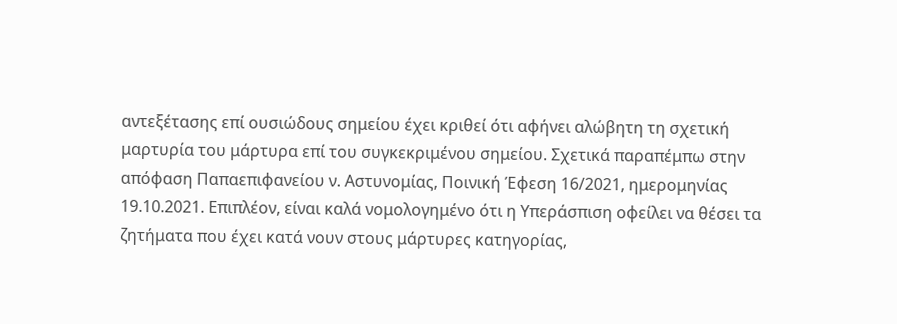αντεξέτασης επί ουσιώδους σημείου έχει κριθεί ότι αφήνει αλώβητη τη σχετική μαρτυρία του μάρτυρα επί του συγκεκριμένου σημείου. Σχετικά παραπέμπω στην απόφαση Παπαεπιφανείου ν. Αστυνομίας, Ποινική Έφεση 16/2021, ημερομηνίας 19.10.2021. Επιπλέον, είναι καλά νομολογημένο ότι η Υπεράσπιση οφείλει να θέσει τα ζητήματα που έχει κατά νουν στους μάρτυρες κατηγορίας,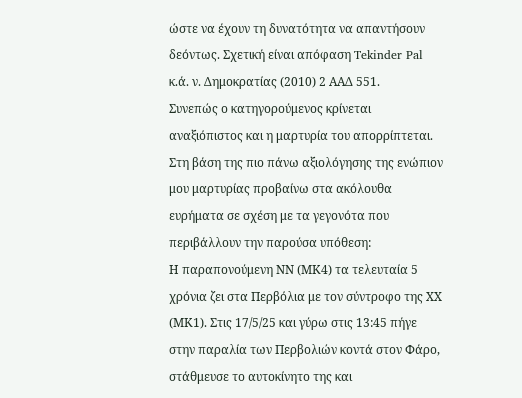ώστε να έχουν τη δυνατότητα να απαντήσουν δεόντως. Σχετική είναι απόφαση Tekinder Pal κ.ά. ν. Δημοκρατίας (2010) 2 ΑΑΔ 551.
Συνεπώς ο κατηγορούμενος κρίνεται αναξιόπιστος και η μαρτυρία του απορρίπτεται.
Στη βάση της πιο πάνω αξιολόγησης της ενώπιον μου μαρτυρίας προβαίνω στα ακόλουθα ευρήματα σε σχέση με τα γεγονότα που περιβάλλουν την παρούσα υπόθεση:
Η παραπονούμενη ΝΝ (ΜΚ4) τα τελευταία 5 χρόνια ζει στα Περβόλια με τον σύντροφο της ΧΧ (ΜΚ1). Στις 17/5/25 και γύρω στις 13:45 πήγε στην παραλία των Περβολιών κοντά στον Φάρο, στάθμευσε το αυτοκίνητο της και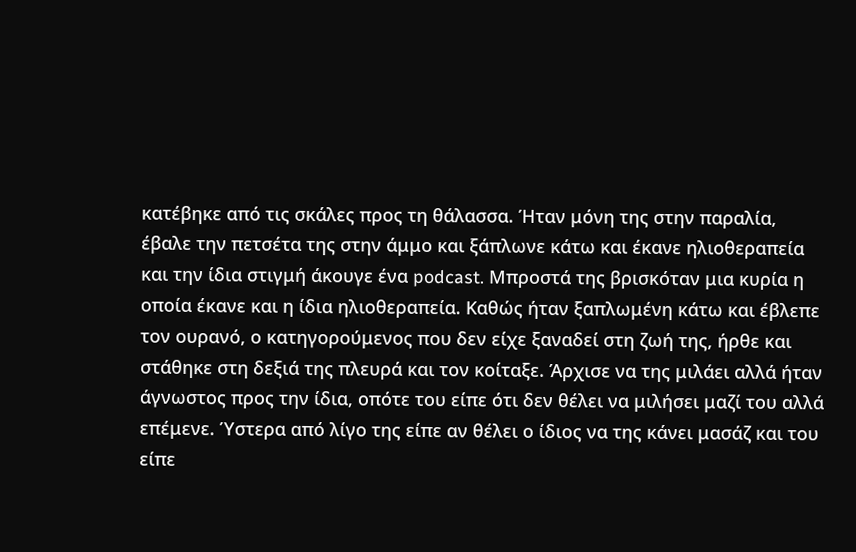κατέβηκε από τις σκάλες προς τη θάλασσα. Ήταν μόνη της στην παραλία, έβαλε την πετσέτα της στην άμμο και ξάπλωνε κάτω και έκανε ηλιοθεραπεία και την ίδια στιγμή άκουγε ένα podcast. Μπροστά της βρισκόταν μια κυρία η οποία έκανε και η ίδια ηλιοθεραπεία. Καθώς ήταν ξαπλωμένη κάτω και έβλεπε τον ουρανό, ο κατηγορούμενος που δεν είχε ξαναδεί στη ζωή της, ήρθε και στάθηκε στη δεξιά της πλευρά και τον κοίταξε. Άρχισε να της μιλάει αλλά ήταν άγνωστος προς την ίδια, οπότε του είπε ότι δεν θέλει να μιλήσει μαζί του αλλά επέμενε. Ύστερα από λίγο της είπε αν θέλει ο ίδιος να της κάνει μασάζ και του είπε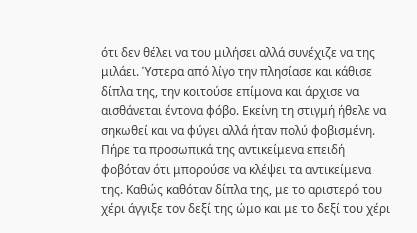ότι δεν θέλει να του μιλήσει αλλά συνέχιζε να της μιλάει. Ύστερα από λίγο την πλησίασε και κάθισε δίπλα της, την κοιτούσε επίμονα και άρχισε να αισθάνεται έντονα φόβο. Εκείνη τη στιγμή ήθελε να σηκωθεί και να φύγει αλλά ήταν πολύ φοβισμένη. Πήρε τα προσωπικά της αντικείμενα επειδή φοβόταν ότι μπορούσε να κλέψει τα αντικείμενα της. Καθώς καθόταν δίπλα της, με το αριστερό του χέρι άγγιξε τον δεξί της ώμο και με το δεξί του χέρι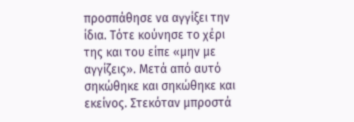προσπάθησε να αγγίξει την ίδια. Τότε κούνησε το χέρι της και του είπε «μην με αγγίζεις». Μετά από αυτό σηκώθηκε και σηκώθηκε και εκείνος. Στεκόταν μπροστά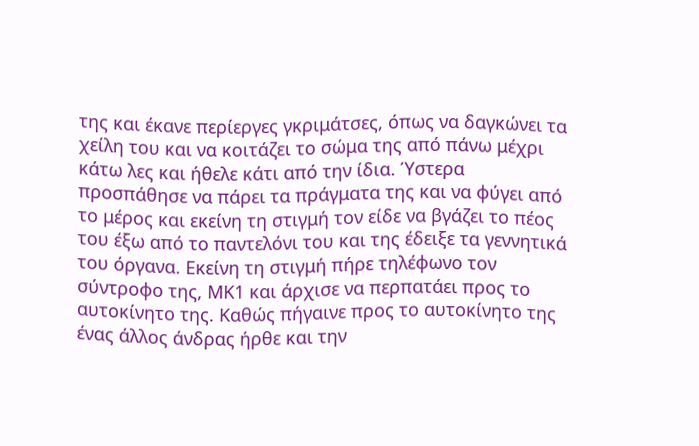της και έκανε περίεργες γκριμάτσες, όπως να δαγκώνει τα χείλη του και να κοιτάζει το σώμα της από πάνω μέχρι κάτω λες και ήθελε κάτι από την ίδια. Ύστερα προσπάθησε να πάρει τα πράγματα της και να φύγει από το μέρος και εκείνη τη στιγμή τον είδε να βγάζει το πέος του έξω από το παντελόνι του και της έδειξε τα γεννητικά του όργανα. Εκείνη τη στιγμή πήρε τηλέφωνο τον σύντροφο της, ΜΚ1 και άρχισε να περπατάει προς το αυτοκίνητο της. Καθώς πήγαινε προς το αυτοκίνητο της ένας άλλος άνδρας ήρθε και την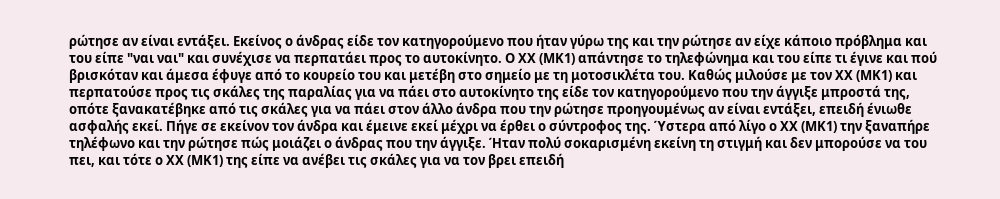ρώτησε αν είναι εντάξει. Εκείνος ο άνδρας είδε τον κατηγορούμενο που ήταν γύρω της και την ρώτησε αν είχε κάποιο πρόβλημα και του είπε "ναι ναι" και συνέχισε να περπατάει προς το αυτοκίνητο. Ο ΧΧ (ΜΚ1) απάντησε το τηλεφώνημα και του είπε τι έγινε και πού βρισκόταν και άμεσα έφυγε από το κουρείο του και μετέβη στο σημείο με τη μοτοσικλέτα του. Καθώς μιλούσε με τον ΧΧ (ΜΚ1) και περπατούσε προς τις σκάλες της παραλίας για να πάει στο αυτοκίνητο της είδε τον κατηγορούμενο που την άγγιξε μπροστά της, οπότε ξανακατέβηκε από τις σκάλες για να πάει στον άλλο άνδρα που την ρώτησε προηγουμένως αν είναι εντάξει, επειδή ένιωθε ασφαλής εκεί. Πήγε σε εκείνον τον άνδρα και έμεινε εκεί μέχρι να έρθει ο σύντροφος της. Ύστερα από λίγο ο ΧΧ (ΜΚ1) την ξαναπήρε τηλέφωνο και την ρώτησε πώς μοιάζει ο άνδρας που την άγγιξε. Ήταν πολύ σοκαρισμένη εκείνη τη στιγμή και δεν μπορούσε να του πει, και τότε ο ΧΧ (ΜΚ1) της είπε να ανέβει τις σκάλες για να τον βρει επειδή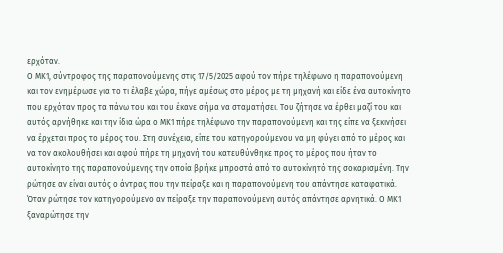ερχόταν.
Ο ΜΚ1, σύντροφος της παραπονούμενης στις 17/5/2025 αφού τον πήρε τηλέφωνο η παραπονούμενη και τον ενημέρωσε για το τι έλαβε χώρα, πήγε αμέσως στο μέρος με τη μηχανή και είδε ένα αυτοκίνητο που ερχόταν προς τα πάνω του και του έκανε σήμα να σταματήσει. Του ζήτησε να έρθει μαζί του και αυτός αρνήθηκε και την ίδια ώρα ο ΜΚ1 πήρε τηλέφωνο την παραπονούμενη και της είπε να ξεκινήσει να έρχεται προς το μέρος του. Στη συνέχεια, είπε του κατηγορούμενου να μη φύγει από το μέρος και να τον ακολουθήσει και αφού πήρε τη μηχανή του κατευθύνθηκε προς το μέρος που ήταν το αυτοκίνητο της παραπονούμενης την οποία βρήκε μπροστά από το αυτοκίνητό της σοκαρισμένη. Την ρώτησε αν είναι αυτός ο άντρας που την πείραξε και η παραπονούμενη του απάντησε καταφατικά. Όταν ρώτησε τον κατηγορούμενο αν πείραξε την παραπονούμενη αυτός απάντησε αρνητικά. Ο ΜΚ1 ξαναρώτησε την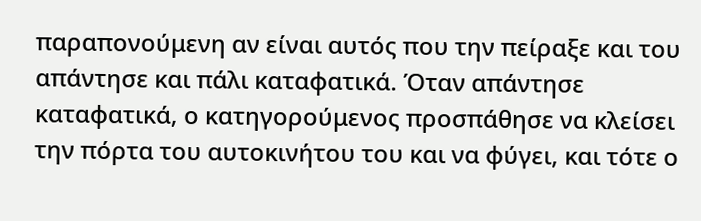παραπονούμενη αν είναι αυτός που την πείραξε και του απάντησε και πάλι καταφατικά. Όταν απάντησε καταφατικά, ο κατηγορούμενος προσπάθησε να κλείσει την πόρτα του αυτοκινήτου του και να φύγει, και τότε ο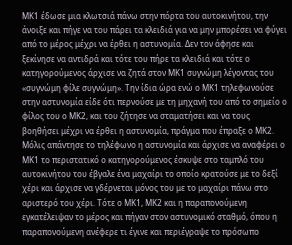ΜΚ1 έδωσε μια κλωτσιά πάνω στην πόρτα του αυτοκινήτου, την άνοιξε και πήγε να του πάρει τα κλειδιά για να μην μπορέσει να φύγει από το μέρος μέχρι να έρθει η αστυνομία. Δεν τον άφησε και ξεκίνησε να αντιδρά και τότε του πήρε τα κλειδιά και τότε ο κατηγορούμενος άρχισε να ζητά στον ΜΚ1 συγνώμη λέγοντας του «συγνώμη φίλε συγνώμη». Την ίδια ώρα ενώ ο ΜΚ1 τηλεφωνούσε στην αστυνομία είδε ότι περνούσε με τη μηχανή του από το σημείο ο φίλος του ο ΜΚ2, και του ζήτησε να σταματήσει και να τους βοηθήσει μέχρι να έρθει η αστυνομία, πράγμα που έπραξε ο ΜΚ2. Μόλις απάντησε το τηλέφωνο η αστυνομία και άρχισε να αναφέρει ο ΜΚ1 το περιστατικό ο κατηγορούμενος έσκυψε στο ταμπλό του αυτοκινήτου του έβγαλε ένα μαχαίρι το οποίο κρατούσε με το δεξί χέρι και άρχισε να γδέρνεται μόνος του με το μαχαίρι πάνω στο αριστερό του χέρι. Τότε ο ΜΚ1, ΜΚ2 και η παραπονούμενη εγκατέλειψαν το μέρος και πήγαν στον αστυνομικό σταθμό, όπου η παραπονούμενη ανέφερε τι έγινε και περιέγραψε το πρόσωπο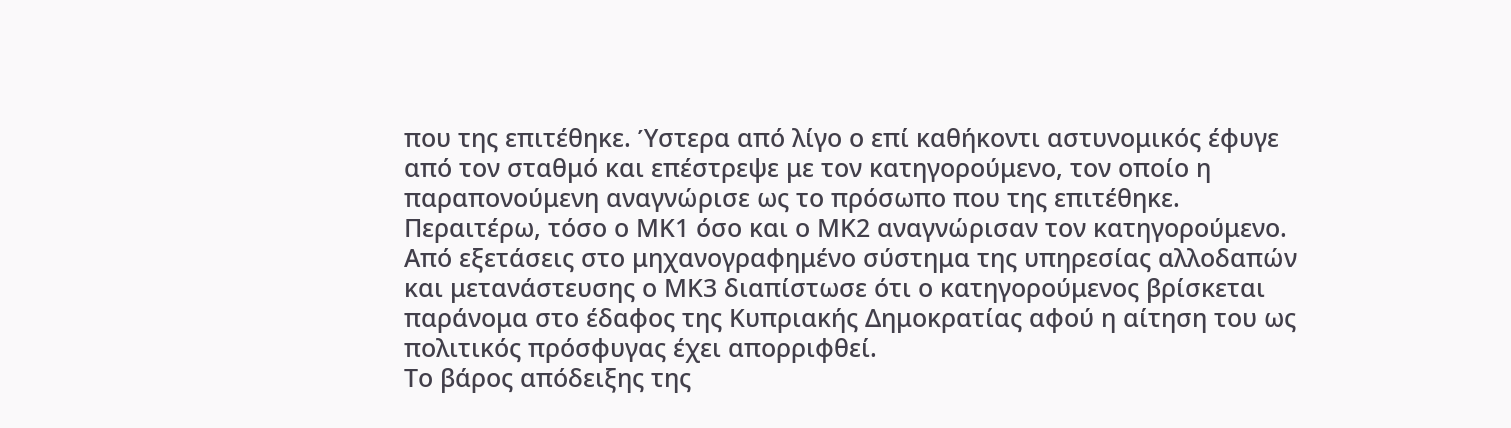που της επιτέθηκε. Ύστερα από λίγο ο επί καθήκοντι αστυνομικός έφυγε από τον σταθμό και επέστρεψε με τον κατηγορούμενο, τον οποίο η παραπονούμενη αναγνώρισε ως το πρόσωπο που της επιτέθηκε. Περαιτέρω, τόσο ο ΜΚ1 όσο και ο ΜΚ2 αναγνώρισαν τον κατηγορούμενο.
Από εξετάσεις στο μηχανογραφημένο σύστημα της υπηρεσίας αλλοδαπών και μετανάστευσης ο ΜΚ3 διαπίστωσε ότι ο κατηγορούμενος βρίσκεται παράνομα στο έδαφος της Κυπριακής Δημοκρατίας αφού η αίτηση του ως πολιτικός πρόσφυγας έχει απορριφθεί.
Tο βάρος απόδειξης της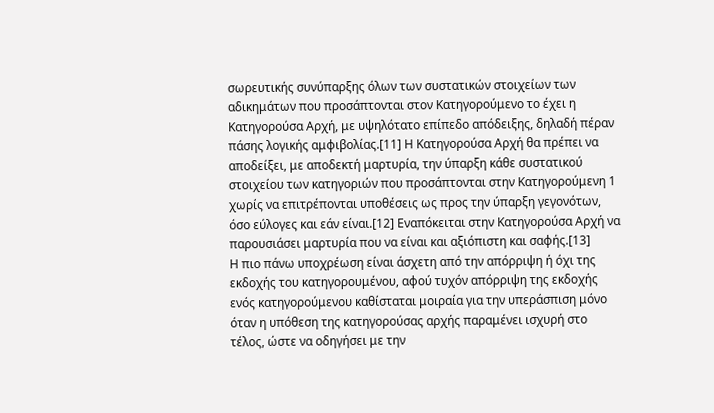σωρευτικής συνύπαρξης όλων των συστατικών στοιχείων των αδικημάτων που προσάπτονται στον Κατηγορούμενο το έχει η Κατηγορούσα Αρχή, με υψηλότατο επίπεδο απόδειξης, δηλαδή πέραν πάσης λογικής αμφιβολίας.[11] Η Κατηγορούσα Αρχή θα πρέπει να αποδείξει, με αποδεκτή μαρτυρία, την ύπαρξη κάθε συστατικού στοιχείου των κατηγοριών που προσάπτονται στην Κατηγορούμενη 1 χωρίς να επιτρέπονται υποθέσεις ως προς την ύπαρξη γεγονότων, όσο εύλογες και εάν είναι.[12] Εναπόκειται στην Κατηγορούσα Αρχή να παρουσιάσει μαρτυρία που να είναι και αξιόπιστη και σαφής.[13]
Η πιο πάνω υποχρέωση είναι άσχετη από την απόρριψη ή όχι της εκδοχής του κατηγορουμένου, αφού τυχόν απόρριψη της εκδοχής ενός κατηγορούμενου καθίσταται μοιραία για την υπεράσπιση μόνο όταν η υπόθεση της κατηγορούσας αρχής παραμένει ισχυρή στο τέλος, ώστε να οδηγήσει με την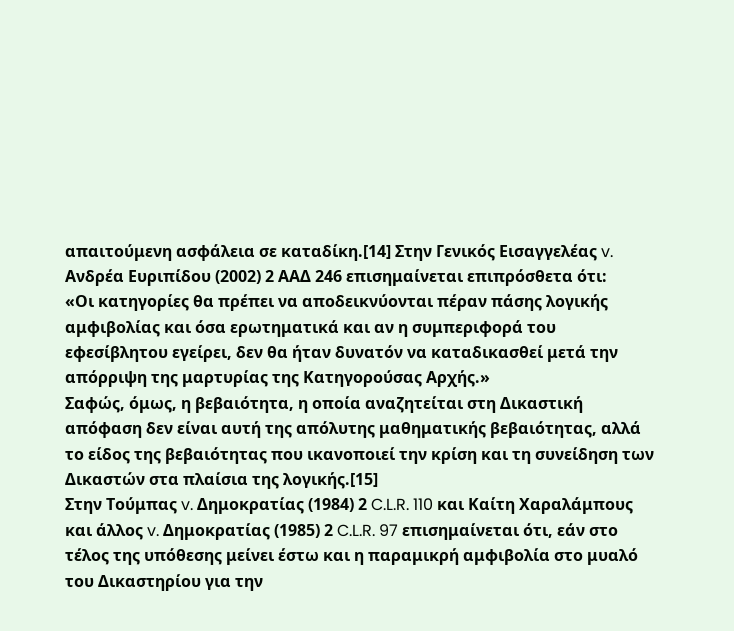απαιτούμενη ασφάλεια σε καταδίκη.[14] Στην Γενικός Εισαγγελέας v. Ανδρέα Ευριπίδου (2002) 2 ΑΑΔ 246 επισημαίνεται επιπρόσθετα ότι:
«Οι κατηγορίες θα πρέπει να αποδεικνύονται πέραν πάσης λογικής αμφιβολίας και όσα ερωτηματικά και αν η συμπεριφορά του εφεσίβλητου εγείρει, δεν θα ήταν δυνατόν να καταδικασθεί μετά την απόρριψη της μαρτυρίας της Κατηγορούσας Αρχής.»
Σαφώς, όμως, η βεβαιότητα, η οποία αναζητείται στη Δικαστική απόφαση δεν είναι αυτή της απόλυτης μαθηματικής βεβαιότητας, αλλά το είδος της βεβαιότητας που ικανοποιεί την κρίση και τη συνείδηση των Δικαστών στα πλαίσια της λογικής.[15]
Στην Τούμπας v. Δημοκρατίας (1984) 2 C.L.R. 110 και Καίτη Χαραλάμπους και άλλος v. Δημοκρατίας (1985) 2 C.L.R. 97 επισημαίνεται ότι, εάν στο τέλος της υπόθεσης μείνει έστω και η παραμικρή αμφιβολία στο μυαλό του Δικαστηρίου για την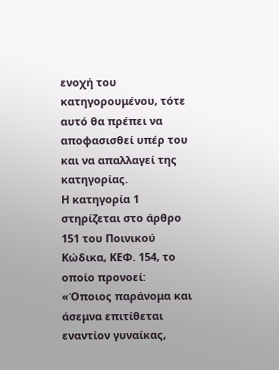ενοχή του κατηγορουμένου, τότε αυτό θα πρέπει να αποφασισθεί υπέρ του και να απαλλαγεί της κατηγορίας.
Η κατηγορία 1 στηρίζεται στο άρθρο 151 του Ποινικού Κώδικα, ΚΕΦ. 154, το οποίο προνοεί:
«Όποιος παράνομα και άσεμνα επιτίθεται εναντίον γυναίκας,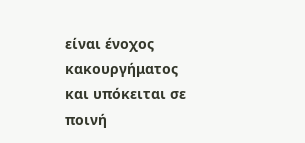είναι ένοχος κακουργήματος και υπόκειται σε ποινή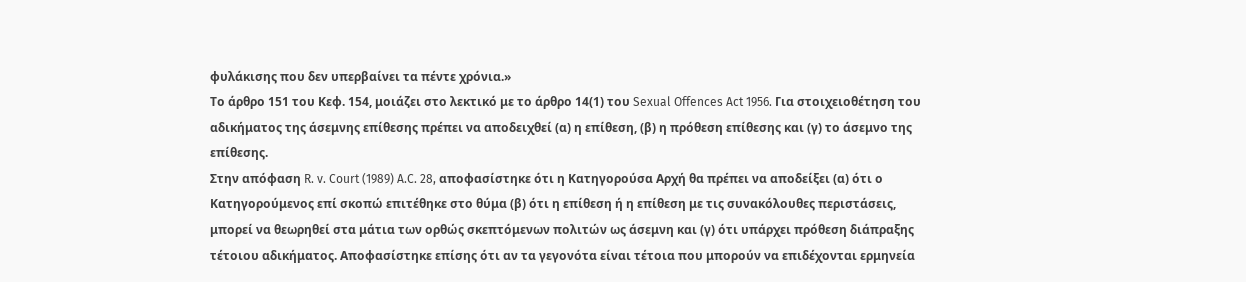φυλάκισης που δεν υπερβαίνει τα πέντε χρόνια.»
Το άρθρο 151 του Κεφ. 154, μοιάζει στο λεκτικό με το άρθρο 14(1) του Sexual Offences Act 1956. Για στοιχειοθέτηση του αδικήματος της άσεμνης επίθεσης πρέπει να αποδειχθεί (α) η επίθεση, (β) η πρόθεση επίθεσης και (γ) το άσεμνο της επίθεσης.
Στην απόφαση R. v. Court (1989) A.C. 28, αποφασίστηκε ότι η Κατηγορούσα Αρχή θα πρέπει να αποδείξει (α) ότι ο Κατηγορούμενος επί σκοπώ επιτέθηκε στο θύμα (β) ότι η επίθεση ή η επίθεση με τις συνακόλουθες περιστάσεις, μπορεί να θεωρηθεί στα μάτια των ορθώς σκεπτόμενων πολιτών ως άσεμνη και (γ) ότι υπάρχει πρόθεση διάπραξης τέτοιου αδικήματος. Αποφασίστηκε επίσης ότι αν τα γεγονότα είναι τέτοια που μπορούν να επιδέχονται ερμηνεία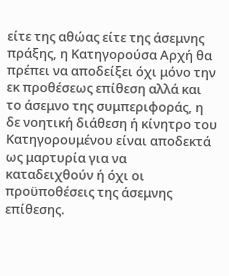είτε της αθώας είτε της άσεμνης πράξης, η Κατηγορούσα Αρχή θα πρέπει να αποδείξει όχι μόνο την εκ προθέσεως επίθεση αλλά και το άσεμνο της συμπεριφοράς, η δε νοητική διάθεση ή κίνητρο του Κατηγορουμένου είναι αποδεκτά ως μαρτυρία για να καταδειχθούν ή όχι οι προϋποθέσεις της άσεμνης επίθεσης.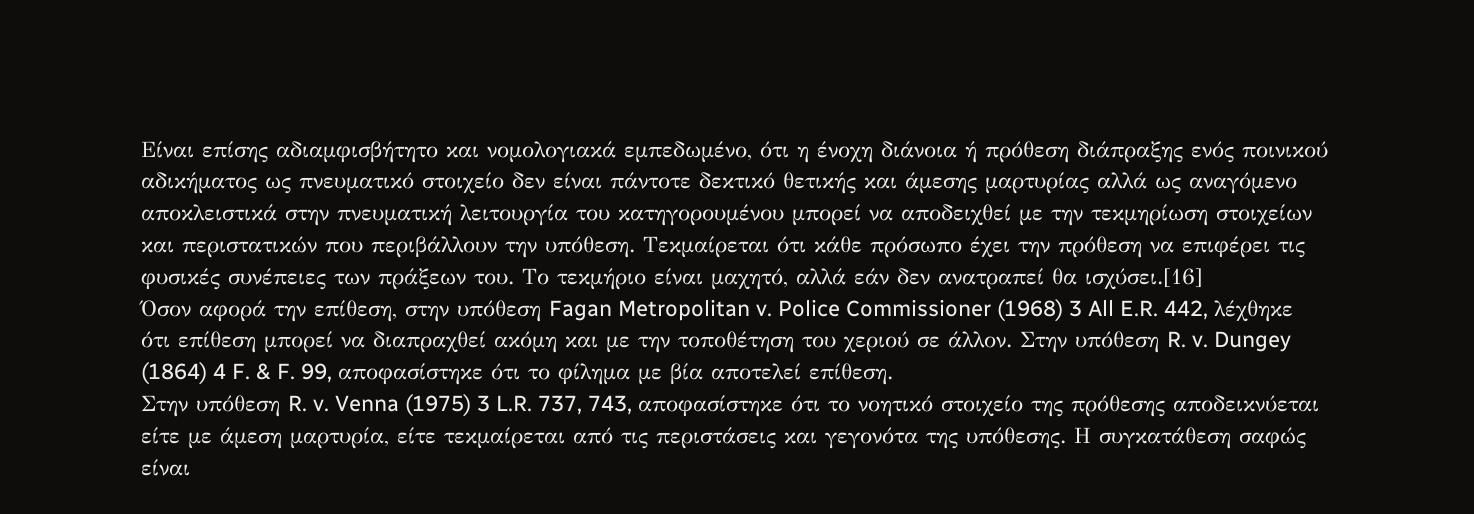Είναι επίσης αδιαμφισβήτητο και νομολογιακά εμπεδωμένο, ότι η ένοχη διάνοια ή πρόθεση διάπραξης ενός ποινικού αδικήματος ως πνευματικό στοιχείο δεν είναι πάντοτε δεκτικό θετικής και άμεσης μαρτυρίας αλλά ως αναγόμενο αποκλειστικά στην πνευματική λειτουργία του κατηγορουμένου μπορεί να αποδειχθεί με την τεκμηρίωση στοιχείων και περιστατικών που περιβάλλουν την υπόθεση. Τεκμαίρεται ότι κάθε πρόσωπο έχει την πρόθεση να επιφέρει τις φυσικές συνέπειες των πράξεων του. Το τεκμήριο είναι μαχητό, αλλά εάν δεν ανατραπεί θα ισχύσει.[16]
Όσον αφορά την επίθεση, στην υπόθεση Fagan Metropolitan v. Police Commissioner (1968) 3 All E.R. 442, λέχθηκε ότι επίθεση μπορεί να διαπραχθεί ακόμη και με την τοποθέτηση του χεριού σε άλλον. Στην υπόθεση R. v. Dungey (1864) 4 F. & F. 99, αποφασίστηκε ότι το φίλημα με βία αποτελεί επίθεση.
Στην υπόθεση R. v. Venna (1975) 3 L.R. 737, 743, αποφασίστηκε ότι το νοητικό στοιχείο της πρόθεσης αποδεικνύεται είτε με άμεση μαρτυρία, είτε τεκμαίρεται από τις περιστάσεις και γεγονότα της υπόθεσης. Η συγκατάθεση σαφώς είναι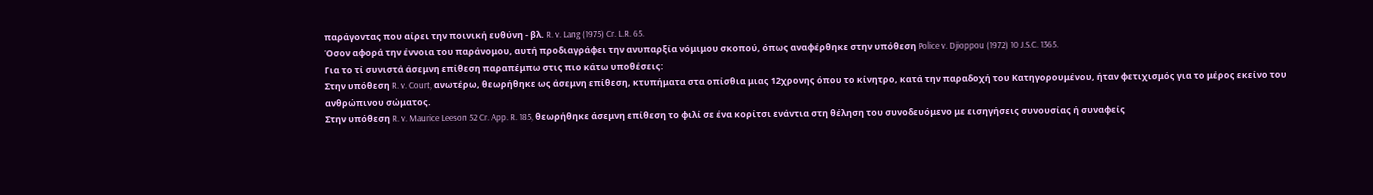παράγοντας που αίρει την ποινική ευθύνη - βλ. R. v. Lang (1975) Cr. L.R. 65.
Όσον αφορά την έννοια του παράνομου, αυτή προδιαγράφει την ανυπαρξία νόμιμου σκοπού, όπως αναφέρθηκε στην υπόθεση Police v. Djioppou (1972) 10 J.S.C. 1365.
Για το τί συνιστά άσεμνη επίθεση παραπέμπω στις πιο κάτω υποθέσεις:
Στην υπόθεση R. v. Court, ανωτέρω, θεωρήθηκε ως άσεμνη επίθεση, κτυπήματα στα οπίσθια μιας 12χρονης όπου το κίνητρο, κατά την παραδοχή του Κατηγορουμένου, ήταν φετιχισμός για το μέρος εκείνο του ανθρώπινου σώματος.
Στην υπόθεση R. v. Maurice Leeson 52 Cr. App. R. 185, θεωρήθηκε άσεμνη επίθεση το φιλί σε ένα κορίτσι ενάντια στη θέληση του συνοδευόμενο με εισηγήσεις συνουσίας ή συναφείς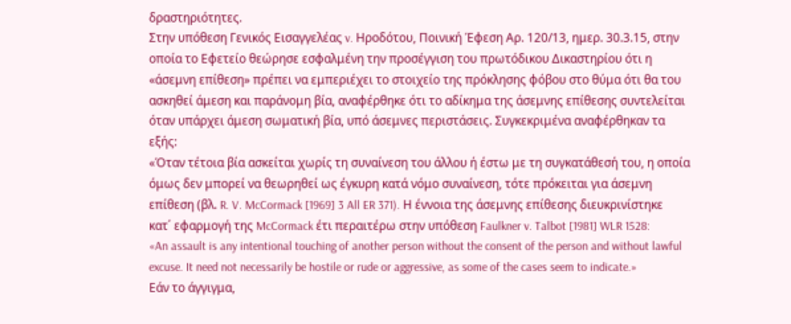δραστηριότητες.
Στην υπόθεση Γενικός Εισαγγελέας v. Ηροδότου, Ποινική Έφεση Αρ. 120/13, ημερ. 30.3.15, στην οποία το Εφετείο θεώρησε εσφαλμένη την προσέγγιση του πρωτόδικου Δικαστηρίου ότι η «άσεμνη επίθεση» πρέπει να εμπεριέχει το στοιχείο της πρόκλησης φόβου στο θύμα ότι θα του ασκηθεί άμεση και παράνομη βία, αναφέρθηκε ότι το αδίκημα της άσεμνης επίθεσης συντελείται όταν υπάρχει άμεση σωματική βία, υπό άσεμνες περιστάσεις. Συγκεκριμένα αναφέρθηκαν τα εξής:
«Όταν τέτοια βία ασκείται χωρίς τη συναίνεση του άλλου ή έστω με τη συγκατάθεσή του, η οποία όμως δεν μπορεί να θεωρηθεί ως έγκυρη κατά νόμο συναίνεση, τότε πρόκειται για άσεμνη επίθεση (βλ. R. V. McCormack [1969] 3 All ER 371). Η έννοια της άσεμνης επίθεσης διευκρινίστηκε κατ΄ εφαρμογή της McCormack έτι περαιτέρω στην υπόθεση Faulkner v. Talbot [1981] WLR 1528:
«An assault is any intentional touching of another person without the consent of the person and without lawful excuse. It need not necessarily be hostile or rude or aggressive, as some of the cases seem to indicate.»
Εάν το άγγιγμα,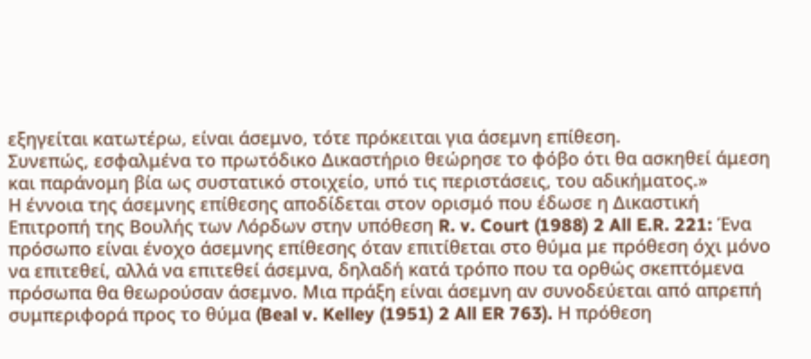εξηγείται κατωτέρω, είναι άσεμνο, τότε πρόκειται για άσεμνη επίθεση.
Συνεπώς, εσφαλμένα το πρωτόδικο Δικαστήριο θεώρησε το φόβο ότι θα ασκηθεί άμεση και παράνομη βία ως συστατικό στοιχείο, υπό τις περιστάσεις, του αδικήματος.»
Η έννοια της άσεμνης επίθεσης αποδίδεται στον ορισμό που έδωσε η Δικαστική Επιτροπή της Βουλής των Λόρδων στην υπόθεση R. v. Court (1988) 2 All E.R. 221: Ένα πρόσωπο είναι ένοχο άσεμνης επίθεσης όταν επιτίθεται στο θύμα με πρόθεση όχι μόνο να επιτεθεί, αλλά να επιτεθεί άσεμνα, δηλαδή κατά τρόπο που τα ορθώς σκεπτόμενα πρόσωπα θα θεωρούσαν άσεμνο. Μια πράξη είναι άσεμνη αν συνοδεύεται από απρεπή συμπεριφορά προς το θύμα (Beal v. Kelley (1951) 2 All ER 763). Η πρόθεση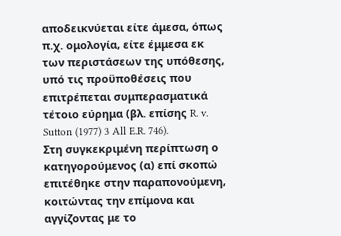αποδεικνύεται είτε άμεσα, όπως π.χ. ομολογία, είτε έμμεσα εκ των περιστάσεων της υπόθεσης, υπό τις προϋποθέσεις που επιτρέπεται συμπερασματικά τέτοιο εύρημα (βλ. επίσης R. v. Sutton (1977) 3 All E.R. 746).
Στη συγκεκριμένη περίπτωση ο κατηγορούμενος (α) επί σκοπώ επιτέθηκε στην παραπονούμενη, κοιτώντας την επίμονα και αγγίζοντας με το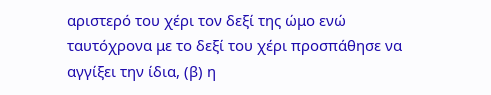αριστερό του χέρι τον δεξί της ώμο ενώ ταυτόχρονα με το δεξί του χέρι προσπάθησε να αγγίξει την ίδια, (β) η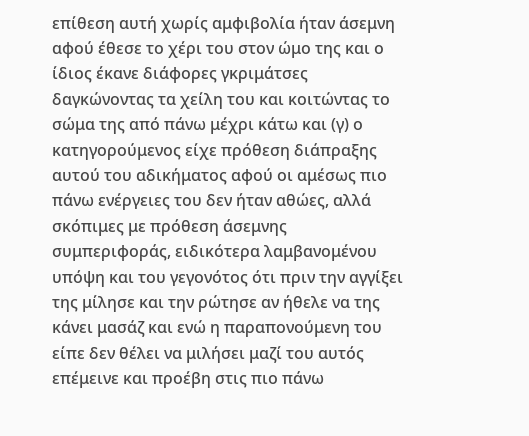επίθεση αυτή χωρίς αμφιβολία ήταν άσεμνη αφού έθεσε το χέρι του στον ώμο της και ο ίδιος έκανε διάφορες γκριμάτσες δαγκώνοντας τα χείλη του και κοιτώντας το σώμα της από πάνω μέχρι κάτω και (γ) ο κατηγορούμενος είχε πρόθεση διάπραξης αυτού του αδικήματος αφού οι αμέσως πιο πάνω ενέργειες του δεν ήταν αθώες, αλλά σκόπιμες με πρόθεση άσεμνης συμπεριφοράς, ειδικότερα λαμβανομένου υπόψη και του γεγονότος ότι πριν την αγγίξει της μίλησε και την ρώτησε αν ήθελε να της κάνει μασάζ και ενώ η παραπονούμενη του είπε δεν θέλει να μιλήσει μαζί του αυτός επέμεινε και προέβη στις πιο πάνω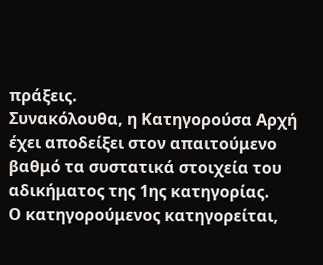πράξεις.
Συνακόλουθα, η Κατηγορούσα Αρχή έχει αποδείξει στον απαιτούμενο βαθμό τα συστατικά στοιχεία του αδικήματος της 1ης κατηγορίας.
Ο κατηγορούμενος κατηγορείται,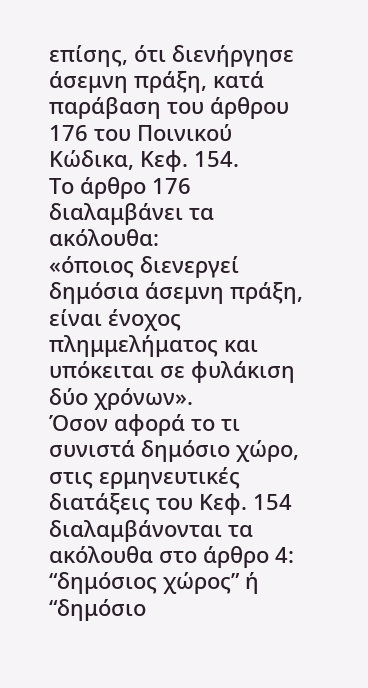επίσης, ότι διενήργησε άσεμνη πράξη, κατά παράβαση του άρθρου 176 του Ποινικού Κώδικα, Κεφ. 154.
Το άρθρο 176 διαλαμβάνει τα ακόλουθα:
«όποιος διενεργεί δημόσια άσεμνη πράξη, είναι ένοχος πλημμελήματος και υπόκειται σε φυλάκιση δύο χρόνων».
Όσον αφορά το τι συνιστά δημόσιο χώρο, στις ερμηνευτικές διατάξεις του Κεφ. 154 διαλαμβάνονται τα ακόλουθα στο άρθρο 4:
“δημόσιος χώρος” ή “δημόσιο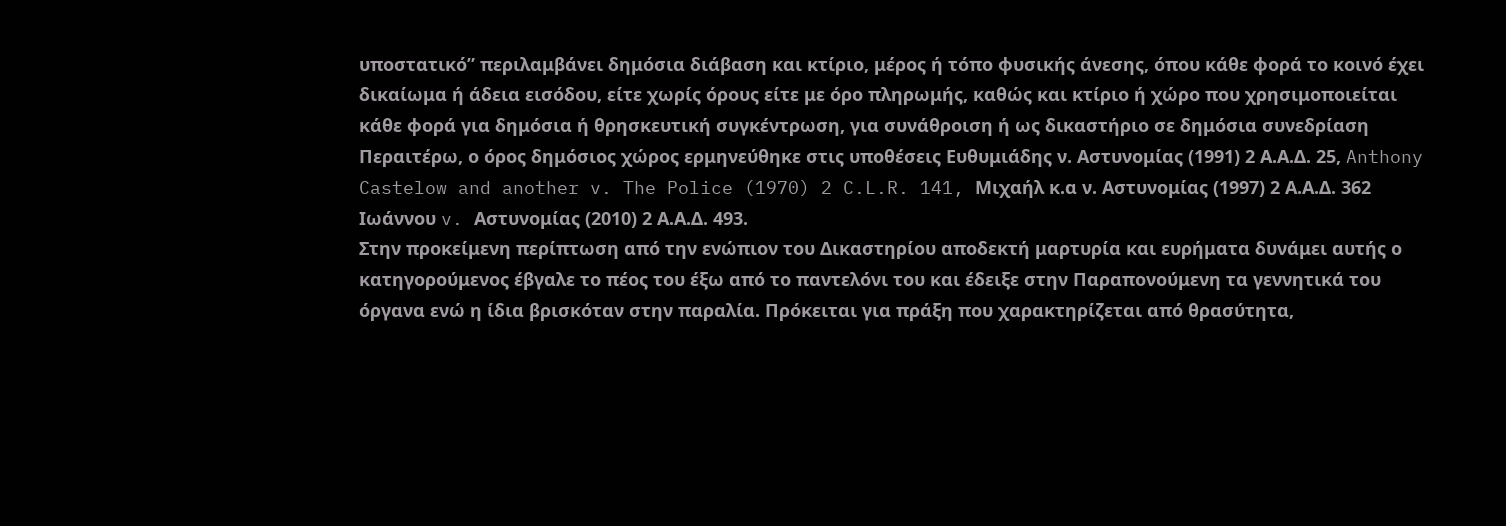υποστατικό” περιλαμβάνει δημόσια διάβαση και κτίριο, μέρος ή τόπο φυσικής άνεσης, όπου κάθε φορά το κοινό έχει δικαίωμα ή άδεια εισόδου, είτε χωρίς όρους είτε με όρο πληρωμής, καθώς και κτίριο ή χώρο που χρησιμοποιείται κάθε φορά για δημόσια ή θρησκευτική συγκέντρωση, για συνάθροιση ή ως δικαστήριο σε δημόσια συνεδρίαση
Περαιτέρω, ο όρος δημόσιος χώρος ερμηνεύθηκε στις υποθέσεις Ευθυμιάδης ν. Αστυνομίας (1991) 2 Α.Α.Δ. 25, Anthony Castelow and another v. The Police (1970) 2 C.L.R. 141, Μιχαήλ κ.α ν. Αστυνομίας (1997) 2 Α.Α.Δ. 362
Ιωάννου v. Αστυνομίας (2010) 2 Α.Α.Δ. 493.
Στην προκείμενη περίπτωση από την ενώπιον του Δικαστηρίου αποδεκτή μαρτυρία και ευρήματα δυνάμει αυτής ο κατηγορούμενος έβγαλε το πέος του έξω από το παντελόνι του και έδειξε στην Παραπονούμενη τα γεννητικά του όργανα ενώ η ίδια βρισκόταν στην παραλία. Πρόκειται για πράξη που χαρακτηρίζεται από θρασύτητα,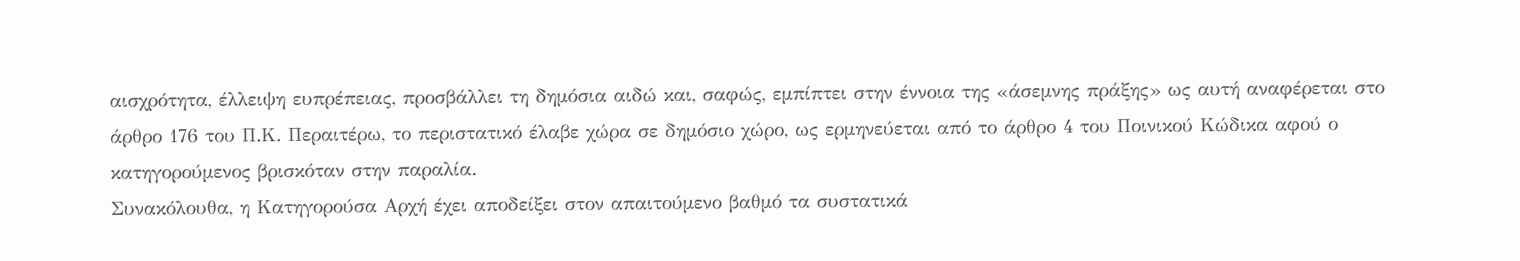αισχρότητα, έλλειψη ευπρέπειας, προσβάλλει τη δημόσια αιδώ και, σαφώς, εμπίπτει στην έννοια της «άσεμνης πράξης» ως αυτή αναφέρεται στο άρθρο 176 του Π.Κ. Περαιτέρω, το περιστατικό έλαβε χώρα σε δημόσιο χώρο, ως ερμηνεύεται από το άρθρο 4 του Ποινικού Κώδικα αφού ο κατηγορούμενος βρισκόταν στην παραλία.
Συνακόλουθα, η Κατηγορούσα Αρχή έχει αποδείξει στον απαιτούμενο βαθμό τα συστατικά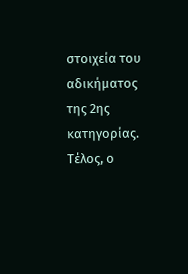στοιχεία του αδικήματος της 2ης κατηγορίας.
Τέλος, ο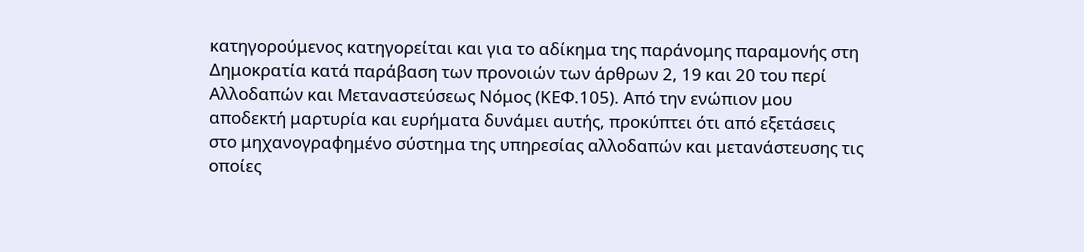κατηγορούμενος κατηγορείται και για το αδίκημα της παράνομης παραμονής στη Δημοκρατία κατά παράβαση των προνοιών των άρθρων 2, 19 και 20 του περί Αλλοδαπών και Μεταναστεύσεως Νόμος (ΚΕΦ.105). Από την ενώπιον μου αποδεκτή μαρτυρία και ευρήματα δυνάμει αυτής, προκύπτει ότι από εξετάσεις στο μηχανογραφημένο σύστημα της υπηρεσίας αλλοδαπών και μετανάστευσης τις οποίες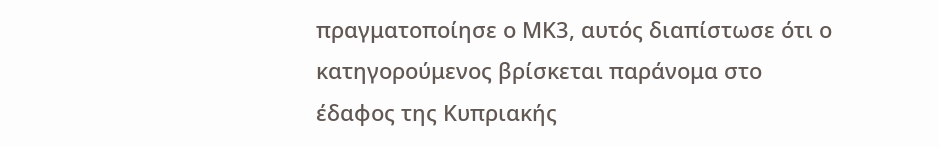πραγματοποίησε ο ΜΚ3, αυτός διαπίστωσε ότι ο κατηγορούμενος βρίσκεται παράνομα στο έδαφος της Κυπριακής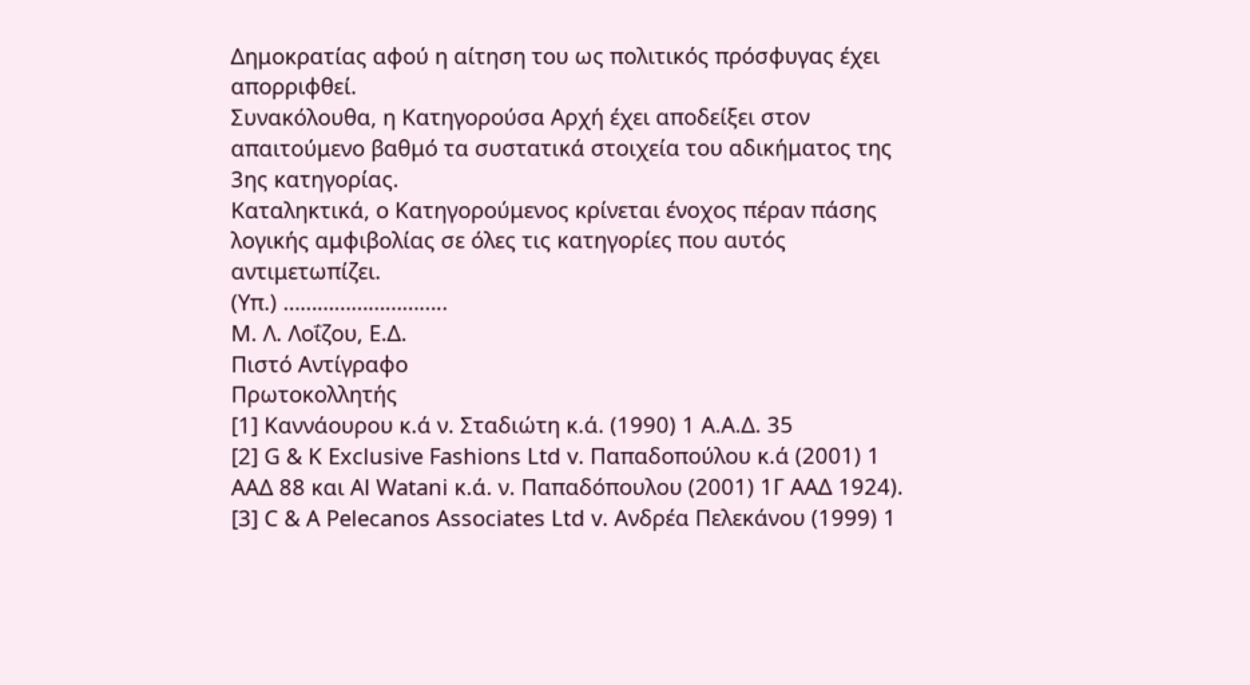Δημοκρατίας αφού η αίτηση του ως πολιτικός πρόσφυγας έχει απορριφθεί.
Συνακόλουθα, η Κατηγορούσα Αρχή έχει αποδείξει στον απαιτούμενο βαθμό τα συστατικά στοιχεία του αδικήματος της 3ης κατηγορίας.
Καταληκτικά, ο Κατηγορούμενος κρίνεται ένοχος πέραν πάσης λογικής αμφιβολίας σε όλες τις κατηγορίες που αυτός αντιμετωπίζει.
(Υπ.) ………………………..
Μ. Λ. Λοΐζου, Ε.Δ.
Πιστό Αντίγραφο
Πρωτοκολλητής
[1] Καννάουρου κ.ά ν. Σταδιώτη κ.ά. (1990) 1 Α.Α.Δ. 35
[2] G & K Exclusive Fashions Ltd v. Παπαδοπούλου κ.ά (2001) 1 ΑΑΔ 88 και Al Watani κ.ά. ν. Παπαδόπουλου (2001) 1Γ ΑΑΔ 1924).
[3] C & A Pelecanos Associates Ltd v. Ανδρέα Πελεκάνου (1999) 1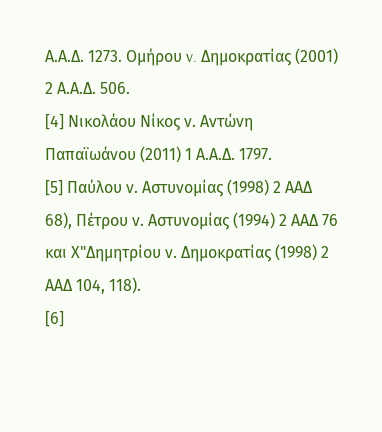Α.Α.Δ. 1273. Ομήρου v. Δημοκρατίας (2001) 2 Α.Α.Δ. 506.
[4] Νικολάου Νίκος ν. Aντώνη Παπαϊωάνου (2011) 1 Α.Α.Δ. 1797.
[5] Παύλου ν. Αστυνομίας (1998) 2 ΑΑΔ 68), Πέτρου ν. Αστυνομίας (1994) 2 ΑΑΔ 76 και Χ"Δημητρίου ν. Δημοκρατίας (1998) 2 ΑΑΔ 104, 118).
[6]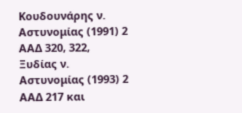Κουδουνάρης ν. Αστυνομίας (1991) 2 ΑΑΔ 320, 322, Ξυδίας ν. Αστυνομίας (1993) 2 ΑΑΔ 217 και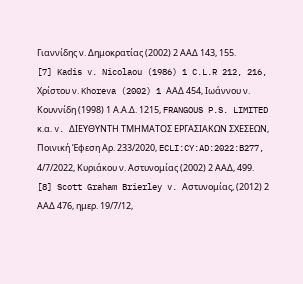Γιαννίδης ν. Δημοκρατίας (2002) 2 ΑΑΔ 143, 155.
[7] Kadis v. Nicolaou (1986) 1 C.L.R 212, 216, Χρίστου ν. Khoreva (2002) 1 ΑΑΔ 454, Ιωάννου ν. Κουννίδη (1998) 1 Α.Α.Δ. 1215, FRANGOUS P.S. LIMITED κ.α. v. ΔΙΕΥΘΥΝΤΗ ΤΜΗΜΑΤΟΣ ΕΡΓΑΣΙΑΚΩΝ ΣΧΕΣΕΩΝ, Ποινική Έφεση Αρ. 233/2020, ECLI:CY:AD:2022:B277, 4/7/2022, Κυριάκου ν. Αστυνομίας (2002) 2 ΑΑΔ, 499.
[8] Scott Graham Brierley v. Αστυνομίας, (2012) 2 ΑΑΔ 476, ημερ. 19/7/12,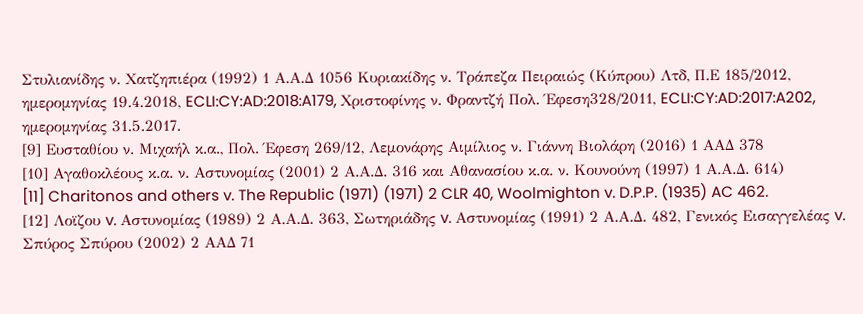Στυλιανίδης ν. Χατζηπιέρα (1992) 1 Α.Α.Δ 1056 Κυριακίδης ν. Τράπεζα Πειραιώς (Κύπρου) Λτδ, Π.Ε 185/2012, ημερομηνίας 19.4.2018, ECLI:CY:AD:2018:A179, Χριστοφίνης ν. Φραντζή Πολ. Έφεση328/2011, ECLI:CY:AD:2017:A202, ημερομηνίας 31.5.2017.
[9] Ευσταθίου ν. Μιχαήλ κ.α., Πολ. Έφεση 269/12, Λεμονάρης Αιμίλιος ν. Γιάννη Βιολάρη (2016) 1 ΑΑΔ 378
[10] Αγαθοκλέους κ.α. ν. Αστυνομίας (2001) 2 Α.Α.Δ. 316 και Αθανασίου κ.α. ν. Κουνούνη (1997) 1 Α.Α.Δ. 614)
[11] Charitonos and others v. The Republic (1971) (1971) 2 CLR 40, Woolmighton v. D.P.P. (1935) AC 462.
[12] Λοϊζου v. Αστυνομίας (1989) 2 Α.Α.Δ. 363, Σωτηριάδης v. Αστυνομίας (1991) 2 Α.Α.Δ. 482, Γενικός Εισαγγελέας v. Σπύρος Σπύρου (2002) 2 ΑΑΔ 71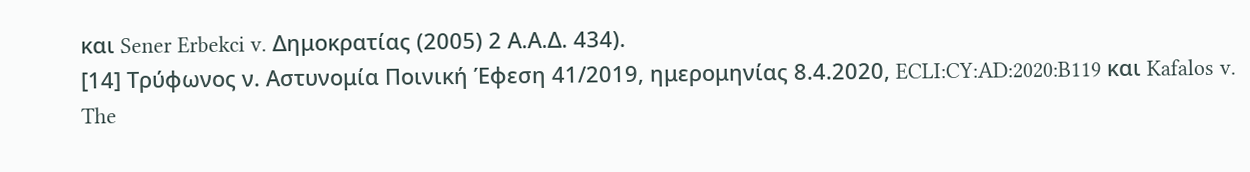και Sener Erbekci v. Δημοκρατίας (2005) 2 Α.Α.Δ. 434).
[14] Τρύφωνος ν. Αστυνομία Ποινική Έφεση 41/2019, ημερομηνίας 8.4.2020, ECLI:CY:AD:2020:B119 και Kafalos v. The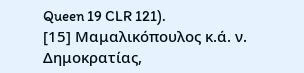Queen 19 CLR 121).
[15] Μαμαλικόπουλος κ.ά. ν. Δημοκρατίας,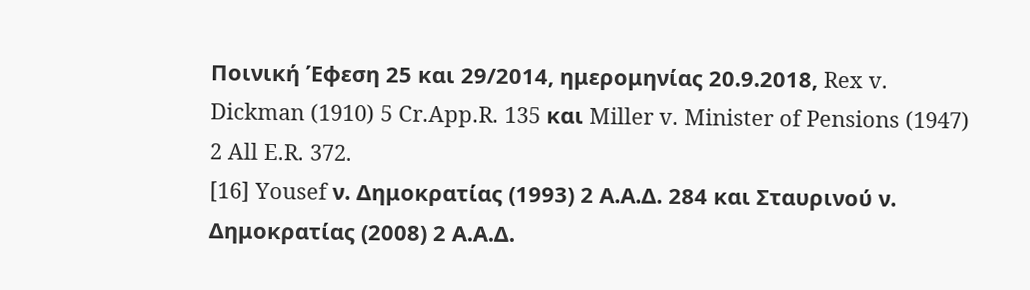Ποινική Έφεση 25 και 29/2014, ημερομηνίας 20.9.2018, Rex v. Dickman (1910) 5 Cr.App.R. 135 και Miller v. Minister of Pensions (1947) 2 All E.R. 372.
[16] Yousef ν. Δημοκρατίας (1993) 2 Α.Α.Δ. 284 και Σταυρινού ν. Δημοκρατίας (2008) 2 Α.Α.Δ.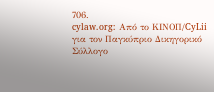706.
cylaw.org: Από το ΚΙΝOΠ/CyLii για τον Παγκύπριο Δικηγορικό Σύλλογο